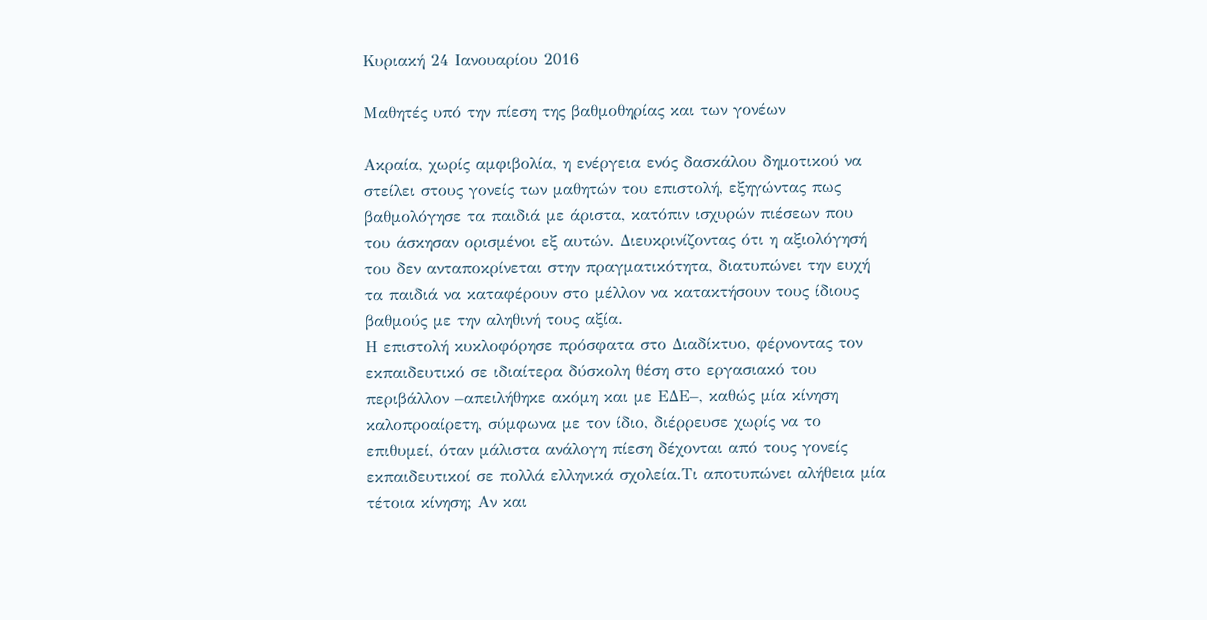Κυριακή 24 Ιανουαρίου 2016

Μαθητές υπό την πίεση της βαθμοθηρίας και των γονέων

Ακραία, χωρίς αμφιβολία, η ενέργεια ενός δασκάλου δημοτικού να στείλει στους γονείς των μαθητών του επιστολή, εξηγώντας πως βαθμολόγησε τα παιδιά με άριστα, κατόπιν ισχυρών πιέσεων που του άσκησαν ορισμένοι εξ αυτών. Διευκρινίζοντας ότι η αξιολόγησή του δεν ανταποκρίνεται στην πραγματικότητα, διατυπώνει την ευχή τα παιδιά να καταφέρουν στο μέλλον να κατακτήσουν τους ίδιους βαθμούς με την αληθινή τους αξία.
Η επιστολή κυκλοφόρησε πρόσφατα στο Διαδίκτυο, φέρνοντας τον εκπαιδευτικό σε ιδιαίτερα δύσκολη θέση στο εργασιακό του περιβάλλον –απειλήθηκε ακόμη και με ΕΔΕ–, καθώς μία κίνηση καλοπροαίρετη, σύμφωνα με τον ίδιο, διέρρευσε χωρίς να το επιθυμεί, όταν μάλιστα ανάλογη πίεση δέχονται από τους γονείς εκπαιδευτικοί σε πολλά ελληνικά σχολεία.Τι αποτυπώνει αλήθεια μία τέτοια κίνηση; Αν και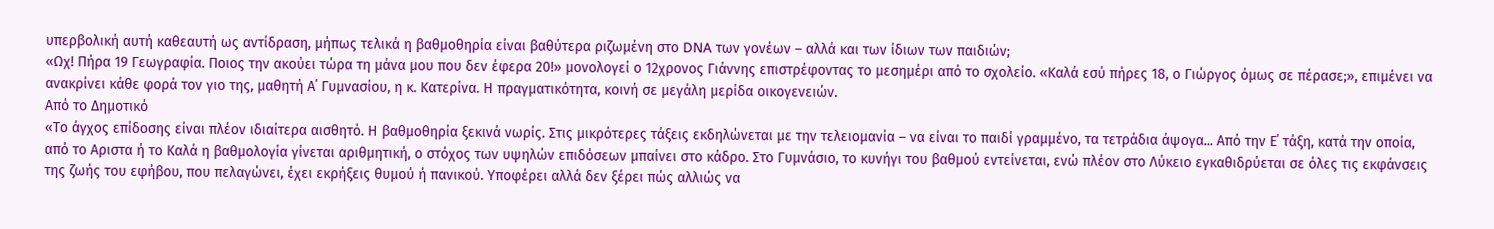υπερβολική αυτή καθεαυτή ως αντίδραση, μήπως τελικά η βαθμοθηρία είναι βαθύτερα ριζωμένη στο DNA των γονέων – αλλά και των ίδιων των παιδιών;
«Ωχ! Πήρα 19 Γεωγραφία. Ποιος την ακούει τώρα τη μάνα μου που δεν έφερα 20!» μονολογεί ο 12χρονος Γιάννης επιστρέφοντας το μεσημέρι από το σχολείο. «Καλά εσύ πήρες 18, ο Γιώργος όμως σε πέρασε;», επιμένει να ανακρίνει κάθε φορά τον γιο της, μαθητή Α΄ Γυμνασίου, η κ. Κατερίνα. Η πραγματικότητα, κοινή σε μεγάλη μερίδα οικογενειών.
Από το Δημοτικό
«Το άγχος επίδοσης είναι πλέον ιδιαίτερα αισθητό. Η βαθμοθηρία ξεκινά νωρίς. Στις μικρότερες τάξεις εκδηλώνεται με την τελειομανία – να είναι το παιδί γραμμένο, τα τετράδια άψογα... Από την Ε΄ τάξη, κατά την οποία, από το Αριστα ή το Καλά η βαθμολογία γίνεται αριθμητική, ο στόχος των υψηλών επιδόσεων μπαίνει στο κάδρο. Στο Γυμνάσιο, το κυνήγι του βαθμού εντείνεται, ενώ πλέον στο Λύκειο εγκαθιδρύεται σε όλες τις εκφάνσεις της ζωής του εφήβου, που πελαγώνει, έχει εκρήξεις θυμού ή πανικού. Υποφέρει αλλά δεν ξέρει πώς αλλιώς να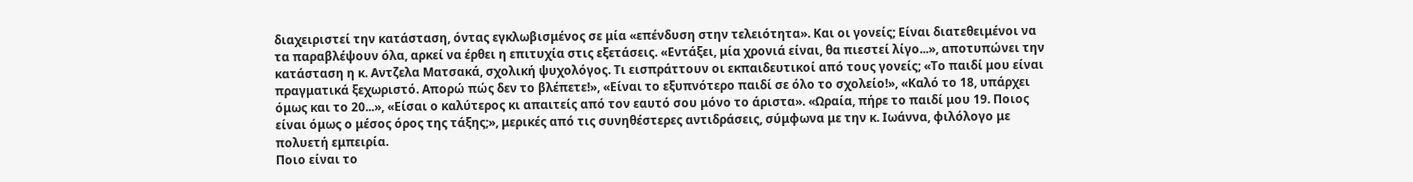διαχειριστεί την κατάσταση, όντας εγκλωβισμένος σε μία «επένδυση στην τελειότητα». Και οι γονείς; Είναι διατεθειμένοι να τα παραβλέψουν όλα, αρκεί να έρθει η επιτυχία στις εξετάσεις. «Εντάξει, μία χρονιά είναι, θα πιεστεί λίγο...», αποτυπώνει την κατάσταση η κ. Αντζελα Ματσακά, σχολική ψυχολόγος. Τι εισπράττουν οι εκπαιδευτικοί από τους γονείς; «Το παιδί μου είναι πραγματικά ξεχωριστό. Απορώ πώς δεν το βλέπετε!», «Είναι το εξυπνότερο παιδί σε όλο το σχολείο!», «Καλό το 18, υπάρχει όμως και το 20...», «Είσαι ο καλύτερος κι απαιτείς από τον εαυτό σου μόνο το άριστα». «Ωραία, πήρε το παιδί μου 19. Ποιος είναι όμως ο μέσος όρος της τάξης;», μερικές από τις συνηθέστερες αντιδράσεις, σύμφωνα με την κ. Ιωάννα, φιλόλογο με πολυετή εμπειρία.
Ποιο είναι το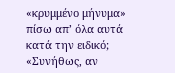«κρυμμένο μήνυμα» πίσω απ’ όλα αυτά κατά την ειδικό; «Συνήθως, αν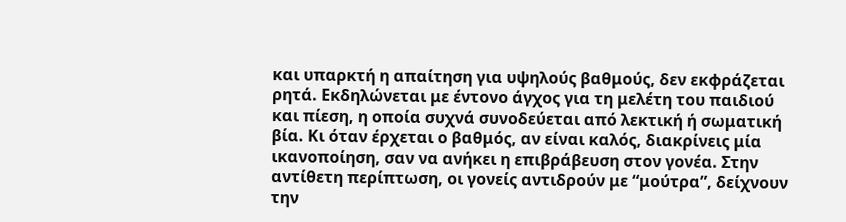και υπαρκτή η απαίτηση για υψηλούς βαθμούς, δεν εκφράζεται ρητά. Εκδηλώνεται με έντονο άγχος για τη μελέτη του παιδιού και πίεση, η οποία συχνά συνοδεύεται από λεκτική ή σωματική βία. Κι όταν έρχεται ο βαθμός, αν είναι καλός, διακρίνεις μία ικανοποίηση, σαν να ανήκει η επιβράβευση στον γονέα. Στην αντίθετη περίπτωση, οι γονείς αντιδρούν με “μούτρα”, δείχνουν την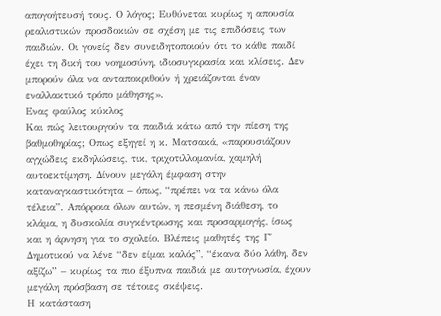απογοήτευσή τους. Ο λόγος; Ευθύνεται κυρίως η απουσία ρεαλιστικών προσδοκιών σε σχέση με τις επιδόσεις των παιδιών. Οι γονείς δεν συνειδητοποιούν ότι το κάθε παιδί έχει τη δική του νοημοσύνη, ιδιοσυγκρασία και κλίσεις. Δεν μπορούν όλα να ανταποκριθούν ή χρειάζονται έναν εναλλακτικό τρόπο μάθησης».
Ενας φαύλος κύκλος
Και πώς λειτουργούν τα παιδιά κάτω από την πίεση της βαθμοθηρίας; Οπως εξηγεί η κ. Ματσακά, «παρουσιάζουν αγχώδεις εκδηλώσεις, τικ, τριχοτιλλομανία, χαμηλή αυτοεκτίμηση. Δίνουν μεγάλη έμφαση στην καταναγκαστικότητα – όπως, “πρέπει να τα κάνω όλα τέλεια”. Απόρροια όλων αυτών, η πεσμένη διάθεση, το κλάμα, η δυσκολία συγκέντρωσης και προσαρμογής, ίσως και η άρνηση για το σχολείο. Βλέπεις μαθητές της Γ΄ Δημοτικού να λένε “δεν είμαι καλός”, “έκανα δύο λάθη, δεν αξίζω” – κυρίως τα πιο έξυπνα παιδιά με αυτογνωσία, έχουν μεγάλη πρόσβαση σε τέτοιες σκέψεις.
Η κατάσταση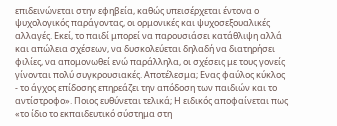επιδεινώνεται στην εφηβεία, καθώς υπεισέρχεται έντονα ο ψυχολογικός παράγοντας, οι ορμονικές και ψυχοσεξουαλικές αλλαγές. Εκεί, το παιδί μπορεί να παρουσιάσει κατάθλιψη αλλά και απώλεια σχέσεων, να δυσκολεύεται δηλαδή να διατηρήσει φιλίες, να απομονωθεί ενώ παράλληλα, οι σχέσεις με τους γονείς γίνονται πολύ συγκρουσιακές. Αποτέλεσμα; Ενας φαύλος κύκλος - το άγχος επίδοσης επηρεάζει την απόδοση των παιδιών και το αντίστροφο». Ποιος ευθύνεται τελικά; Η ειδικός αποφαίνεται πως «το ίδιο το εκπαιδευτικό σύστημα στη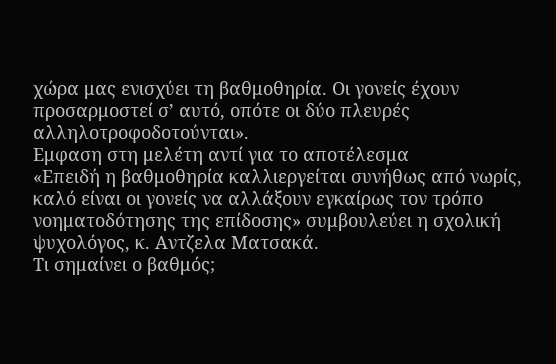χώρα μας ενισχύει τη βαθμοθηρία. Οι γονείς έχουν προσαρμοστεί σ’ αυτό, οπότε οι δύο πλευρές αλληλοτροφοδοτούνται».
Εμφαση στη μελέτη αντί για το αποτέλεσμα
«Επειδή η βαθμοθηρία καλλιεργείται συνήθως από νωρίς, καλό είναι οι γονείς να αλλάξουν εγκαίρως τον τρόπο νοηματοδότησης της επίδοσης» συμβουλεύει η σχολική ψυχολόγος, κ. Αντζελα Ματσακά.
Τι σημαίνει ο βαθμός;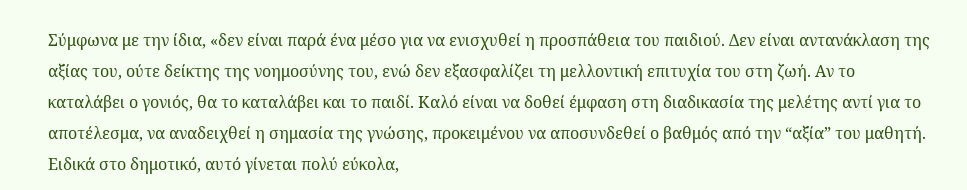Σύμφωνα με την ίδια, «δεν είναι παρά ένα μέσο για να ενισχυθεί η προσπάθεια του παιδιού. Δεν είναι αντανάκλαση της αξίας του, ούτε δείκτης της νοημοσύνης του, ενώ δεν εξασφαλίζει τη μελλοντική επιτυχία του στη ζωή. Αν το καταλάβει ο γονιός, θα το καταλάβει και το παιδί. Καλό είναι να δοθεί έμφαση στη διαδικασία της μελέτης αντί για το αποτέλεσμα, να αναδειχθεί η σημασία της γνώσης, προκειμένου να αποσυνδεθεί ο βαθμός από την “αξία” του μαθητή. Ειδικά στο δημοτικό, αυτό γίνεται πολύ εύκολα,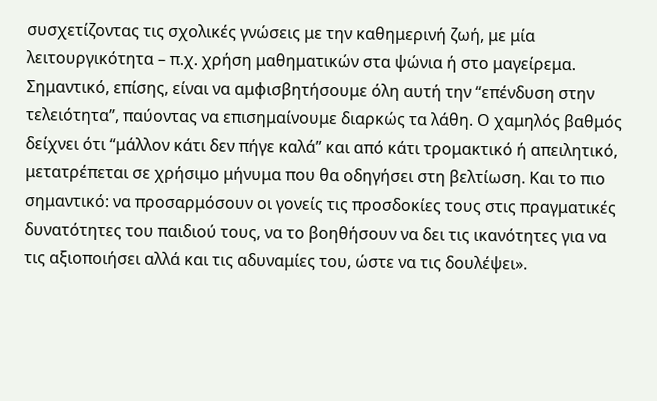συσχετίζοντας τις σχολικές γνώσεις με την καθημερινή ζωή, με μία λειτουργικότητα – π.χ. χρήση μαθηματικών στα ψώνια ή στο μαγείρεμα. Σημαντικό, επίσης, είναι να αμφισβητήσουμε όλη αυτή την “επένδυση στην τελειότητα”, παύοντας να επισημαίνουμε διαρκώς τα λάθη. Ο χαμηλός βαθμός δείχνει ότι “μάλλον κάτι δεν πήγε καλά” και από κάτι τρομακτικό ή απειλητικό, μετατρέπεται σε χρήσιμο μήνυμα που θα οδηγήσει στη βελτίωση. Και το πιο σημαντικό: να προσαρμόσουν οι γονείς τις προσδοκίες τους στις πραγματικές δυνατότητες του παιδιού τους, να το βοηθήσουν να δει τις ικανότητες για να τις αξιοποιήσει αλλά και τις αδυναμίες του, ώστε να τις δουλέψει».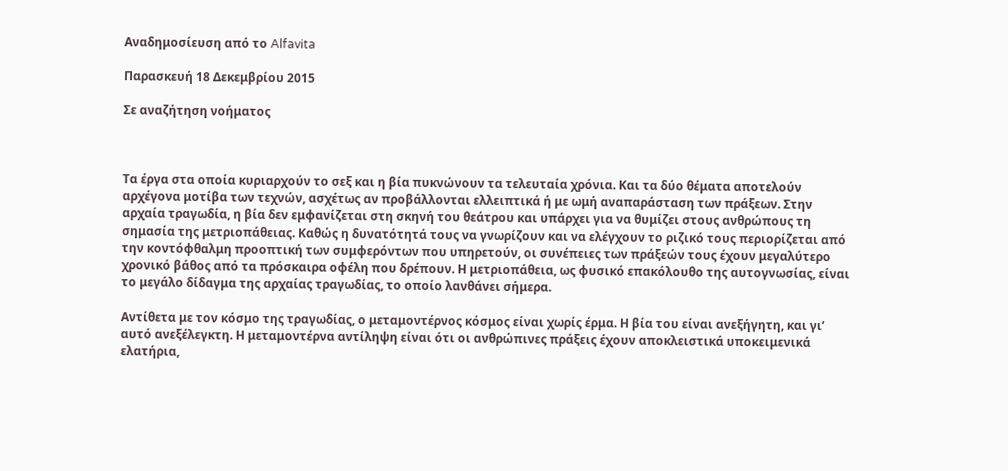Αναδημοσίευση από το Alfavita

Παρασκευή 18 Δεκεμβρίου 2015

Σε αναζήτηση νοήματος



Τα έργα στα οποία κυριαρχούν το σεξ και η βία πυκνώνουν τα τελευταία χρόνια. Και τα δύο θέματα αποτελούν αρχέγονα μοτίβα των τεχνών, ασχέτως αν προβάλλονται ελλειπτικά ή με ωμή αναπαράσταση των πράξεων. Στην αρχαία τραγωδία, η βία δεν εμφανίζεται στη σκηνή του θεάτρου και υπάρχει για να θυμίζει στους ανθρώπους τη σημασία της μετριοπάθειας. Καθώς η δυνατότητά τους να γνωρίζουν και να ελέγχουν το ριζικό τους περιορίζεται από την κοντόφθαλμη προοπτική των συμφερόντων που υπηρετούν, οι συνέπειες των πράξεών τους έχουν μεγαλύτερο χρονικό βάθος από τα πρόσκαιρα οφέλη που δρέπουν. Η μετριοπάθεια, ως φυσικό επακόλουθο της αυτογνωσίας, είναι το μεγάλο δίδαγμα της αρχαίας τραγωδίας, το οποίο λανθάνει σήμερα.

Αντίθετα με τον κόσμο της τραγωδίας, ο μεταμοντέρνος κόσμος είναι χωρίς έρμα. Η βία του είναι ανεξήγητη, και γι’ αυτό ανεξέλεγκτη. Η μεταμοντέρνα αντίληψη είναι ότι οι ανθρώπινες πράξεις έχουν αποκλειστικά υποκειμενικά ελατήρια,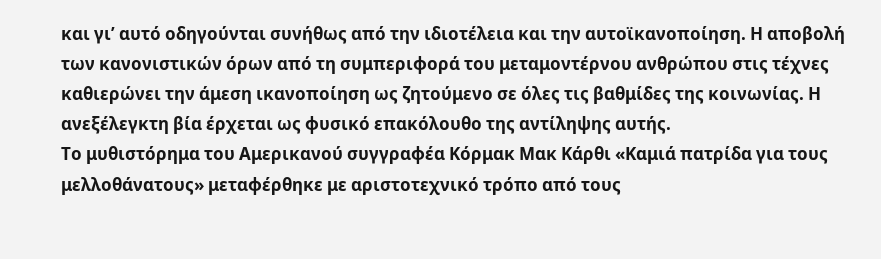και γι’ αυτό οδηγούνται συνήθως από την ιδιοτέλεια και την αυτοϊκανοποίηση. Η αποβολή των κανονιστικών όρων από τη συμπεριφορά του μεταμοντέρνου ανθρώπου στις τέχνες καθιερώνει την άμεση ικανοποίηση ως ζητούμενο σε όλες τις βαθμίδες της κοινωνίας. Η ανεξέλεγκτη βία έρχεται ως φυσικό επακόλουθο της αντίληψης αυτής.
Το μυθιστόρημα του Αμερικανού συγγραφέα Κόρμακ Μακ Κάρθι «Καμιά πατρίδα για τους μελλοθάνατους» μεταφέρθηκε με αριστοτεχνικό τρόπο από τους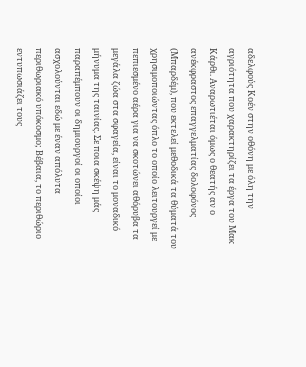αδελφούς Κοέν στην οθόνη με όλη την αγριότητα που χαρακτηρίζει τα έργα του Μακ Κάρθι. Αναρωτιέται όμως ο θεατής αν ο ανέκφραστος επαγγελματίας δολοφόνος (Μπαρδέμ), που εκτελεί μεθοδικά τα θύματά του χρησιμοποιώντας όπλο το οποίο λειτουργεί με πεπιεσμένο αέρα για να σκοτώνει αθόρυβα τα μεγάλα ζώα στα σφαγεία, είναι το μοναδικό μήνυμα της ταινίας. Σε ποια σκέψη μάς παραπέμπουν οι δημιουργοί οι οποίοι ασχολούνται εδώ με έναν απόλυτα περιθωριακό υπόκοσμο; Βέβαια, το περιθώριο εντυπωσιάζει τους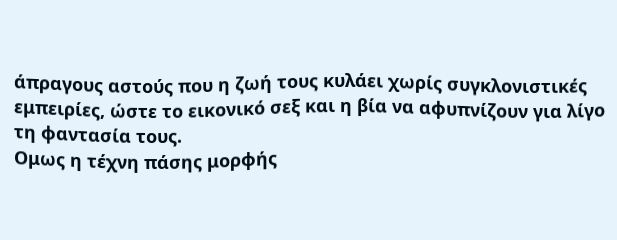άπραγους αστούς που η ζωή τους κυλάει χωρίς συγκλονιστικές εμπειρίες, ώστε το εικονικό σεξ και η βία να αφυπνίζουν για λίγο τη φαντασία τους.
Ομως η τέχνη πάσης μορφής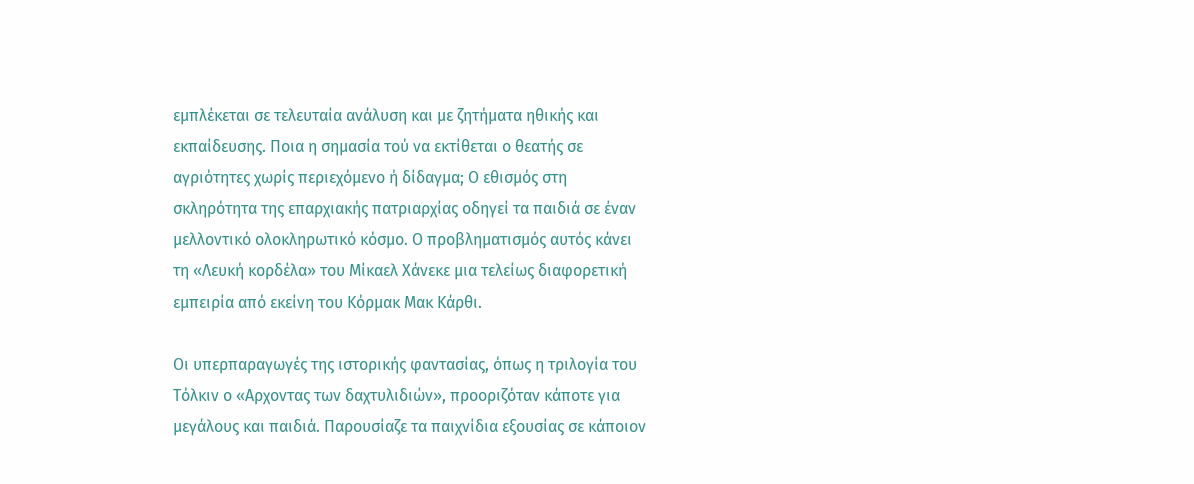εμπλέκεται σε τελευταία ανάλυση και με ζητήματα ηθικής και εκπαίδευσης. Ποια η σημασία τού να εκτίθεται ο θεατής σε αγριότητες χωρίς περιεχόμενο ή δίδαγμα; Ο εθισμός στη σκληρότητα της επαρχιακής πατριαρχίας οδηγεί τα παιδιά σε έναν μελλοντικό ολοκληρωτικό κόσμο. Ο προβληματισμός αυτός κάνει τη «Λευκή κορδέλα» του Μίκαελ Χάνεκε μια τελείως διαφορετική εμπειρία από εκείνη του Κόρμακ Μακ Κάρθι.

Οι υπερπαραγωγές της ιστορικής φαντασίας, όπως η τριλογία του Τόλκιν ο «Αρχοντας των δαχτυλιδιών», προοριζόταν κάποτε για μεγάλους και παιδιά. Παρουσίαζε τα παιχνίδια εξουσίας σε κάποιον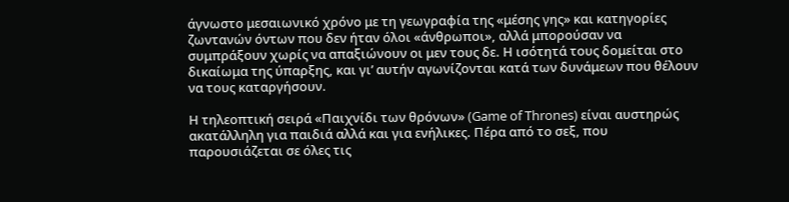άγνωστο μεσαιωνικό χρόνο με τη γεωγραφία της «μέσης γης» και κατηγορίες ζωντανών όντων που δεν ήταν όλοι «άνθρωποι», αλλά μπορούσαν να συμπράξουν χωρίς να απαξιώνουν οι μεν τους δε. Η ισότητά τους δομείται στο δικαίωμα της ύπαρξης, και γι’ αυτήν αγωνίζονται κατά των δυνάμεων που θέλουν να τους καταργήσουν.

Η τηλεοπτική σειρά «Παιχνίδι των θρόνων» (Game of Thrones) είναι αυστηρώς ακατάλληλη για παιδιά αλλά και για ενήλικες. Πέρα από το σεξ, που παρουσιάζεται σε όλες τις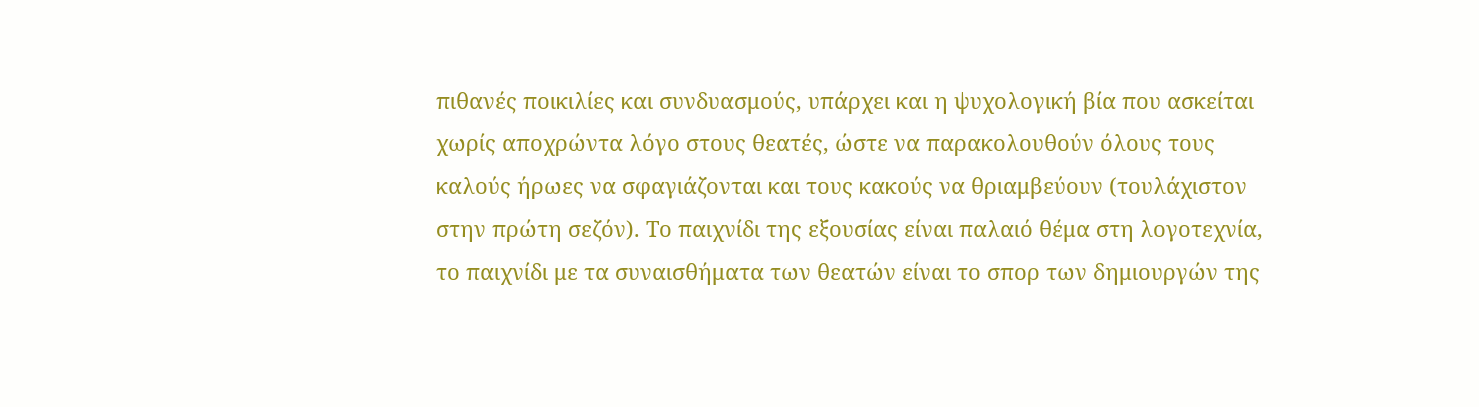πιθανές ποικιλίες και συνδυασμούς, υπάρχει και η ψυχολογική βία που ασκείται χωρίς αποχρώντα λόγο στους θεατές, ώστε να παρακολουθούν όλους τους καλούς ήρωες να σφαγιάζονται και τους κακούς να θριαμβεύουν (τουλάχιστον στην πρώτη σεζόν). Το παιχνίδι της εξουσίας είναι παλαιό θέμα στη λογοτεχνία, το παιχνίδι με τα συναισθήματα των θεατών είναι το σπορ των δημιουργών της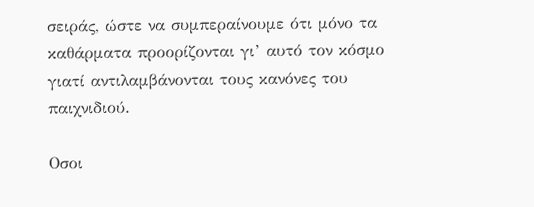σειράς, ώστε να συμπεραίνουμε ότι μόνο τα καθάρματα προορίζονται γι’ αυτό τον κόσμο γιατί αντιλαμβάνονται τους κανόνες του παιχνιδιού.

Οσοι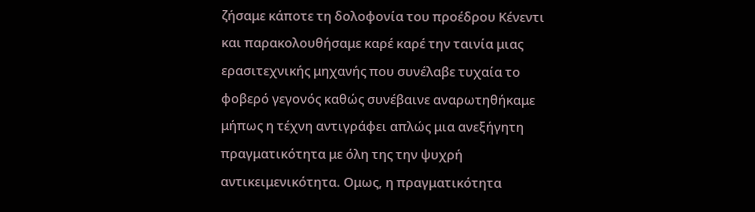ζήσαμε κάποτε τη δολοφονία του προέδρου Κένεντι και παρακολουθήσαμε καρέ καρέ την ταινία μιας ερασιτεχνικής μηχανής που συνέλαβε τυχαία το φοβερό γεγονός καθώς συνέβαινε αναρωτηθήκαμε μήπως η τέχνη αντιγράφει απλώς μια ανεξήγητη πραγματικότητα με όλη της την ψυχρή αντικειμενικότητα. Ομως, η πραγματικότητα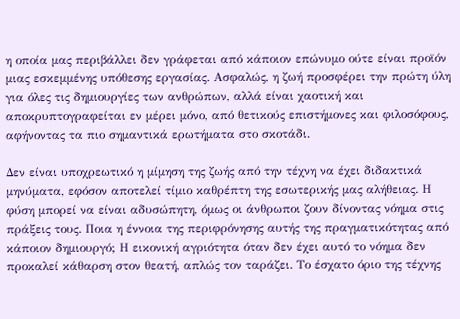η οποία μας περιβάλλει δεν γράφεται από κάποιον επώνυμο ούτε είναι προϊόν μιας εσκεμμένης υπόθεσης εργασίας. Ασφαλώς, η ζωή προσφέρει την πρώτη ύλη για όλες τις δημιουργίες των ανθρώπων, αλλά είναι χαοτική και αποκρυπτογραφείται εν μέρει μόνο, από θετικούς επιστήμονες και φιλοσόφους, αφήνοντας τα πιο σημαντικά ερωτήματα στο σκοτάδι.

Δεν είναι υποχρεωτικό η μίμηση της ζωής από την τέχνη να έχει διδακτικά μηνύματα, εφόσον αποτελεί τίμιο καθρέπτη της εσωτερικής μας αλήθειας. Η φύση μπορεί να είναι αδυσώπητη, όμως οι άνθρωποι ζουν δίνοντας νόημα στις πράξεις τους. Ποια η έννοια της περιφρόνησης αυτής της πραγματικότητας από κάποιον δημιουργό; Η εικονική αγριότητα όταν δεν έχει αυτό το νόημα δεν προκαλεί κάθαρση στον θεατή, απλώς τον ταράζει. Το έσχατο όριο της τέχνης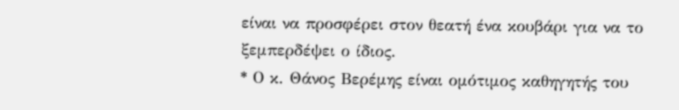είναι να προσφέρει στον θεατή ένα κουβάρι για να το ξεμπερδέψει ο ίδιος.
* Ο κ. Θάνος Βερέμης είναι ομότιμος καθηγητής του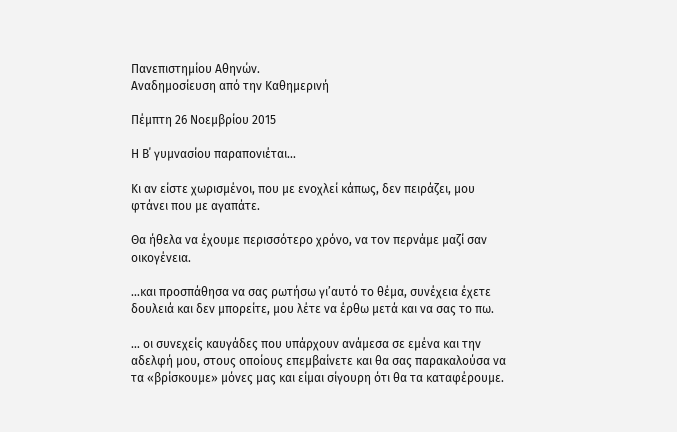Πανεπιστημίου Αθηνών.
Αναδημοσίευση από την Καθημερινή

Πέμπτη 26 Νοεμβρίου 2015

Η Β΄ γυμνασίου παραπονιέται...

Κι αν είστε χωρισμένοι, που με ενοχλεί κάπως, δεν πειράζει, μου φτάνει που με αγαπάτε.

Θα ήθελα να έχουμε περισσότερο χρόνο, να τον περνάμε μαζί σαν οικογένεια.

…και προσπάθησα να σας ρωτήσω γι’αυτό το θέμα, συνέχεια έχετε δουλειά και δεν μπορείτε, μου λέτε να έρθω μετά και να σας το πω.

… οι συνεχείς καυγάδες που υπάρχουν ανάμεσα σε εμένα και την αδελφή μου, στους οποίους επεμβαίνετε και θα σας παρακαλούσα να τα «βρίσκουμε» μόνες μας και είμαι σίγουρη ότι θα τα καταφέρουμε.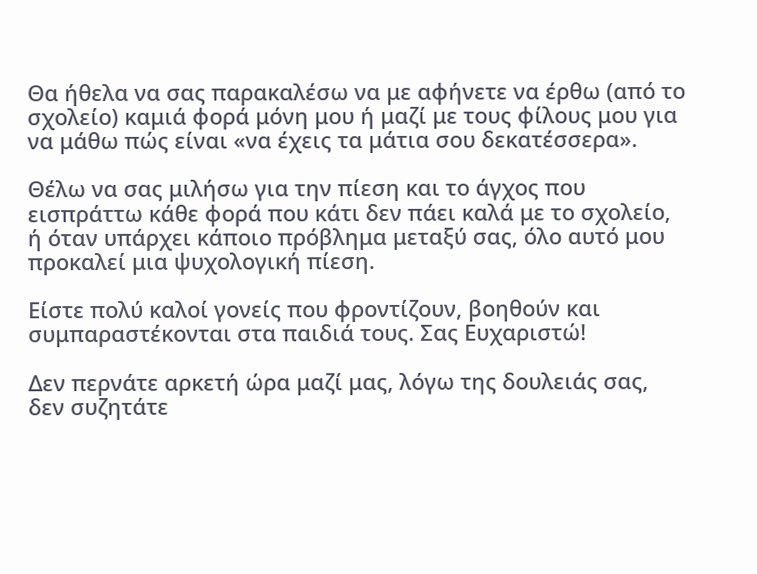Θα ήθελα να σας παρακαλέσω να με αφήνετε να έρθω (από το σχολείο) καμιά φορά μόνη μου ή μαζί με τους φίλους μου για να μάθω πώς είναι «να έχεις τα μάτια σου δεκατέσσερα».

Θέλω να σας μιλήσω για την πίεση και το άγχος που εισπράττω κάθε φορά που κάτι δεν πάει καλά με το σχολείο, ή όταν υπάρχει κάποιο πρόβλημα μεταξύ σας, όλο αυτό μου προκαλεί μια ψυχολογική πίεση.

Είστε πολύ καλοί γονείς που φροντίζουν, βοηθούν και συμπαραστέκονται στα παιδιά τους. Σας Ευχαριστώ!

Δεν περνάτε αρκετή ώρα μαζί μας, λόγω της δουλειάς σας, δεν συζητάτε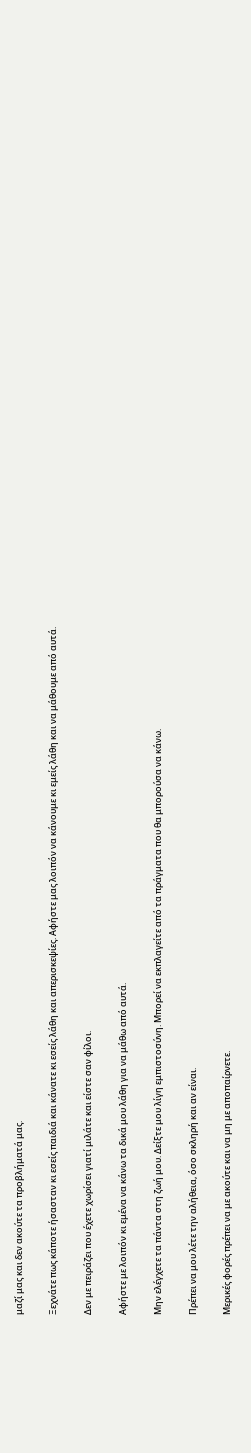μαζί μας και δεν ακούτε τα προβλήματά μας.

Ξεχνάτε πως κάποτε ήσασταν κι εσείς παιδιά και κάνατε κι εσείς λάθη και απερισκεψίες. Αφήστε μας λοιπόν να κάνουμε κι εμείς λάθη και να μάθουμε από αυτά.

Δεν με πειράζει που έχετε χωρίσει γιατί μιλάτε και είστε σαν φίλοι.

Αφήστε με λοιπόν κι εμένα να κάνω τα δικά μου λάθη για να μάθω από αυτά.

Μην ελέγχετε τα πάντα στη ζωή μου. Δείξτε μου λίγη εμπιστοσύνη. Μπορεί να εκπλαγείτε από τα πράγματα που θα μπορούσα να κάνω.

Πρέπει να μου λέτε την αλήθεια, όσο σκληρή και αν είναι.

Μερικές φορές πρέπει να με ακούτε και να μη με αποπαίρνετε.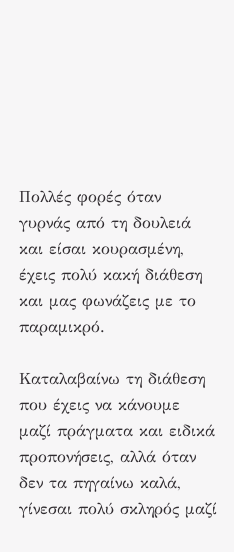Πολλές φορές όταν γυρνάς από τη δουλειά και είσαι κουρασμένη, έχεις πολύ κακή διάθεση και μας φωνάζεις με το παραμικρό.

Καταλαβαίνω τη διάθεση που έχεις να κάνουμε μαζί πράγματα και ειδικά προπονήσεις, αλλά όταν δεν τα πηγαίνω καλά, γίνεσαι πολύ σκληρός μαζί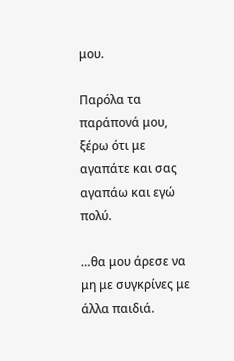μου.

Παρόλα τα παράπονά μου, ξέρω ότι με αγαπάτε και σας αγαπάω και εγώ πολύ.

…θα μου άρεσε να μη με συγκρίνες με άλλα παιδιά.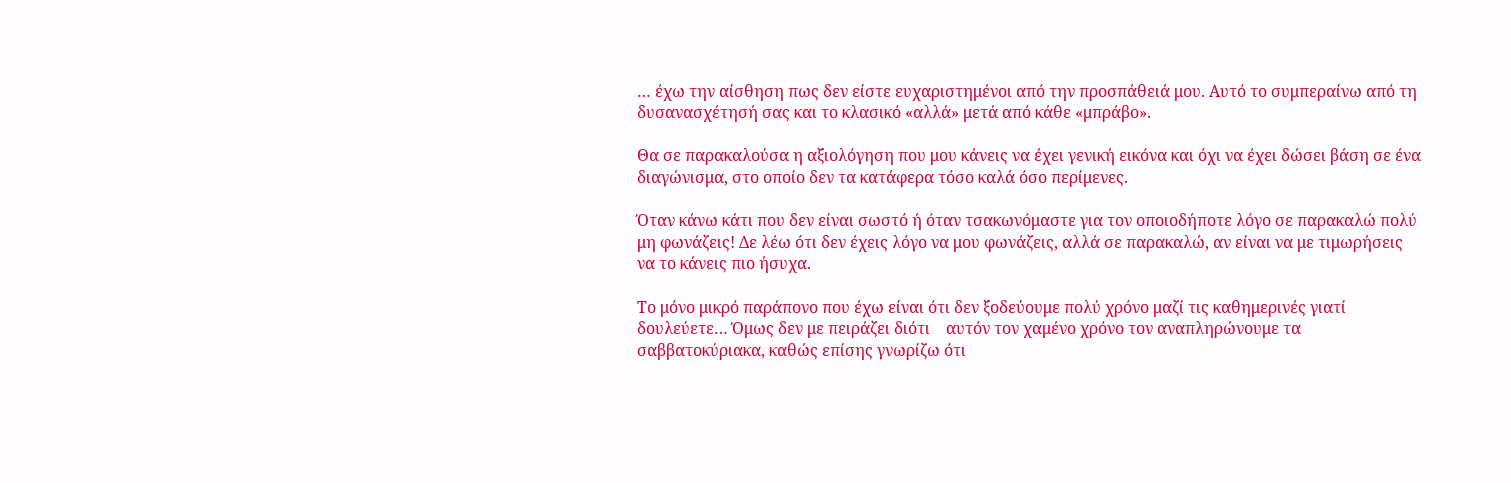… έχω την αίσθηση πως δεν είστε ευχαριστημένοι από την προσπάθειά μου. Αυτό το συμπεραίνω από τη δυσανασχέτησή σας και το κλασικό «αλλά» μετά από κάθε «μπράβο».

Θα σε παρακαλούσα η αξιολόγηση που μου κάνεις να έχει γενική εικόνα και όχι να έχει δώσει βάση σε ένα διαγώνισμα, στο οποίο δεν τα κατάφερα τόσο καλά όσο περίμενες.

Όταν κάνω κάτι που δεν είναι σωστό ή όταν τσακωνόμαστε για τον οποιοδήποτε λόγο σε παρακαλώ πολύ μη φωνάζεις! Δε λέω ότι δεν έχεις λόγο να μου φωνάζεις, αλλά σε παρακαλώ, αν είναι να με τιμωρήσεις να το κάνεις πιο ήσυχα.

Το μόνο μικρό παράπονο που έχω είναι ότι δεν ξοδεύουμε πολύ χρόνο μαζί τις καθημερινές γιατί δουλεύετε… Όμως δεν με πειράζει διότι    αυτόν τον χαμένο χρόνο τον αναπληρώνουμε τα σαββατοκύριακα, καθώς επίσης γνωρίζω ότι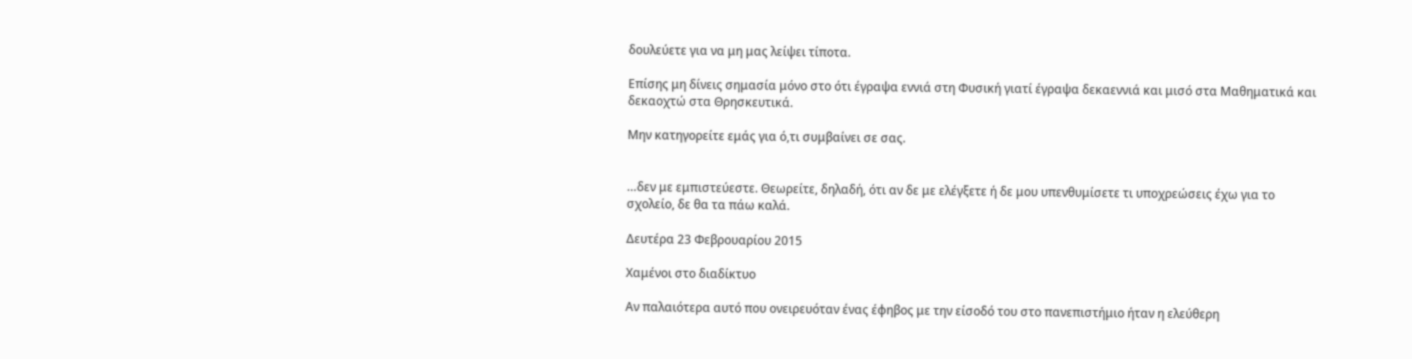δουλεύετε για να μη μας λείψει τίποτα.

Επίσης μη δίνεις σημασία μόνο στο ότι έγραψα εννιά στη Φυσική γιατί έγραψα δεκαεννιά και μισό στα Μαθηματικά και δεκαοχτώ στα Θρησκευτικά.

Μην κατηγορείτε εμάς για ό,τι συμβαίνει σε σας.


…δεν με εμπιστεύεστε. Θεωρείτε, δηλαδή, ότι αν δε με ελέγξετε ή δε μου υπενθυμίσετε τι υποχρεώσεις έχω για το σχολείο, δε θα τα πάω καλά.

Δευτέρα 23 Φεβρουαρίου 2015

Χαμένοι στο διαδίκτυο

Αν παλαιότερα αυτό που ονειρευόταν ένας έφηβος με την είσοδό του στο πανεπιστήμιο ήταν η ελεύθερη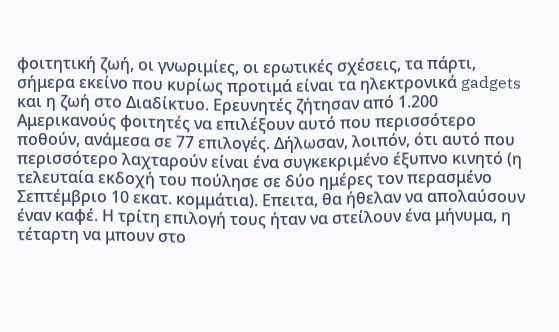φοιτητική ζωή, οι γνωριμίες, οι ερωτικές σχέσεις, τα πάρτι, σήμερα εκείνο που κυρίως προτιμά είναι τα ηλεκτρονικά gadgets και η ζωή στο Διαδίκτυο. Ερευνητές ζήτησαν από 1.200 Αμερικανούς φοιτητές να επιλέξουν αυτό που περισσότερο ποθούν, ανάμεσα σε 77 επιλογές. Δήλωσαν, λοιπόν, ότι αυτό που περισσότερο λαχταρούν είναι ένα συγκεκριμένο έξυπνο κινητό (η τελευταία εκδοχή του πούλησε σε δύο ημέρες τον περασμένο Σεπτέμβριο 10 εκατ. κομμάτια). Επειτα, θα ήθελαν να απολαύσουν έναν καφέ. Η τρίτη επιλογή τους ήταν να στείλουν ένα μήνυμα, η τέταρτη να μπουν στο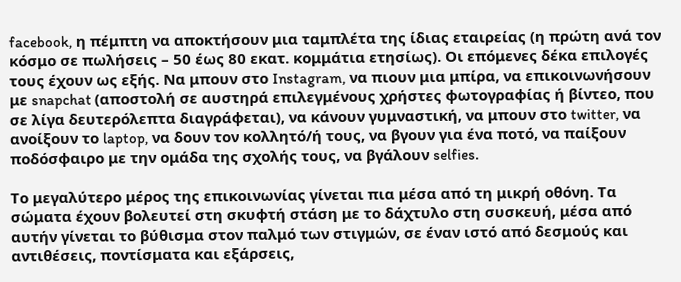facebook, η πέμπτη να αποκτήσουν μια ταμπλέτα της ίδιας εταιρείας (η πρώτη ανά τον κόσμο σε πωλήσεις – 50 έως 80 εκατ. κομμάτια ετησίως). Οι επόμενες δέκα επιλογές τους έχουν ως εξής. Να μπουν στο Instagram, να πιουν μια μπίρα, να επικοινωνήσουν με snapchat (αποστολή σε αυστηρά επιλεγμένους χρήστες φωτογραφίας ή βίντεο, που σε λίγα δευτερόλεπτα διαγράφεται), να κάνουν γυμναστική, να μπουν στο twitter, να ανοίξουν το laptop, να δουν τον κολλητό/ή τους, να βγουν για ένα ποτό, να παίξουν ποδόσφαιρο με την ομάδα της σχολής τους, να βγάλουν selfies.

Το μεγαλύτερο μέρος της επικοινωνίας γίνεται πια μέσα από τη μικρή οθόνη. Τα σώματα έχουν βολευτεί στη σκυφτή στάση με το δάχτυλο στη συσκευή, μέσα από αυτήν γίνεται το βύθισμα στον παλμό των στιγμών, σε έναν ιστό από δεσμούς και αντιθέσεις, ποντίσματα και εξάρσεις,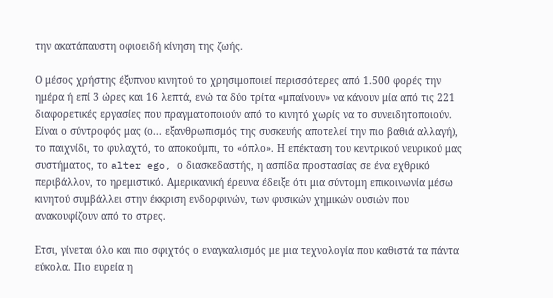την ακατάπαυστη οφιοειδή κίνηση της ζωής.

Ο μέσος χρήστης έξυπνου κινητού το χρησιμοποιεί περισσότερες από 1.500 φορές την ημέρα ή επί 3 ώρες και 16 λεπτά, ενώ τα δύο τρίτα «μπαίνουν» να κάνουν μία από τις 221 διαφορετικές εργασίες που πραγματοποιούν από το κινητό χωρίς να το συνειδητοποιούν. Είναι ο σύντροφός μας (ο... εξανθρωπισμός της συσκευής αποτελεί την πιο βαθιά αλλαγή), το παιχνίδι, το φυλαχτό, το αποκούμπι, το «όπλο». Η επέκταση του κεντρικού νευρικού μας συστήματος, το alter ego, ο διασκεδαστής, η ασπίδα προστασίας σε ένα εχθρικό περιβάλλον, το ηρεμιστικό. Αμερικανική έρευνα έδειξε ότι μια σύντομη επικοινωνία μέσω κινητού συμβάλλει στην έκκριση ενδορφινών, των φυσικών χημικών ουσιών που ανακουφίζουν από το στρες.

Ετσι, γίνεται όλο και πιο σφιχτός ο εναγκαλισμός με μια τεχνολογία που καθιστά τα πάντα εύκολα. Πιο ευρεία η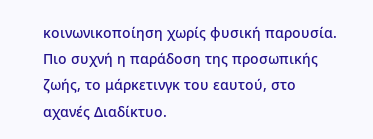κοινωνικοποίηση χωρίς φυσική παρουσία. Πιο συχνή η παράδοση της προσωπικής ζωής, το μάρκετινγκ του εαυτού, στο αχανές Διαδίκτυο.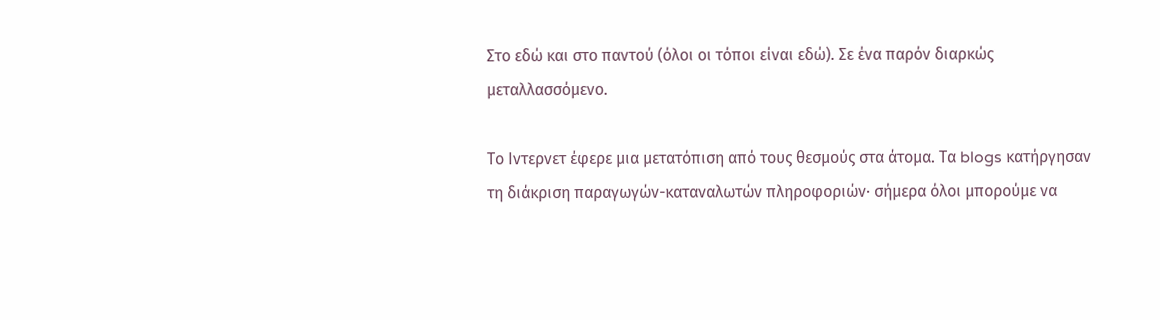Στο εδώ και στο παντού (όλοι οι τόποι είναι εδώ). Σε ένα παρόν διαρκώς μεταλλασσόμενο.

Το Ιντερνετ έφερε μια μετατόπιση από τους θεσμούς στα άτομα. Τα blogs κατήργησαν τη διάκριση παραγωγών-καταναλωτών πληροφοριών· σήμερα όλοι μπορούμε να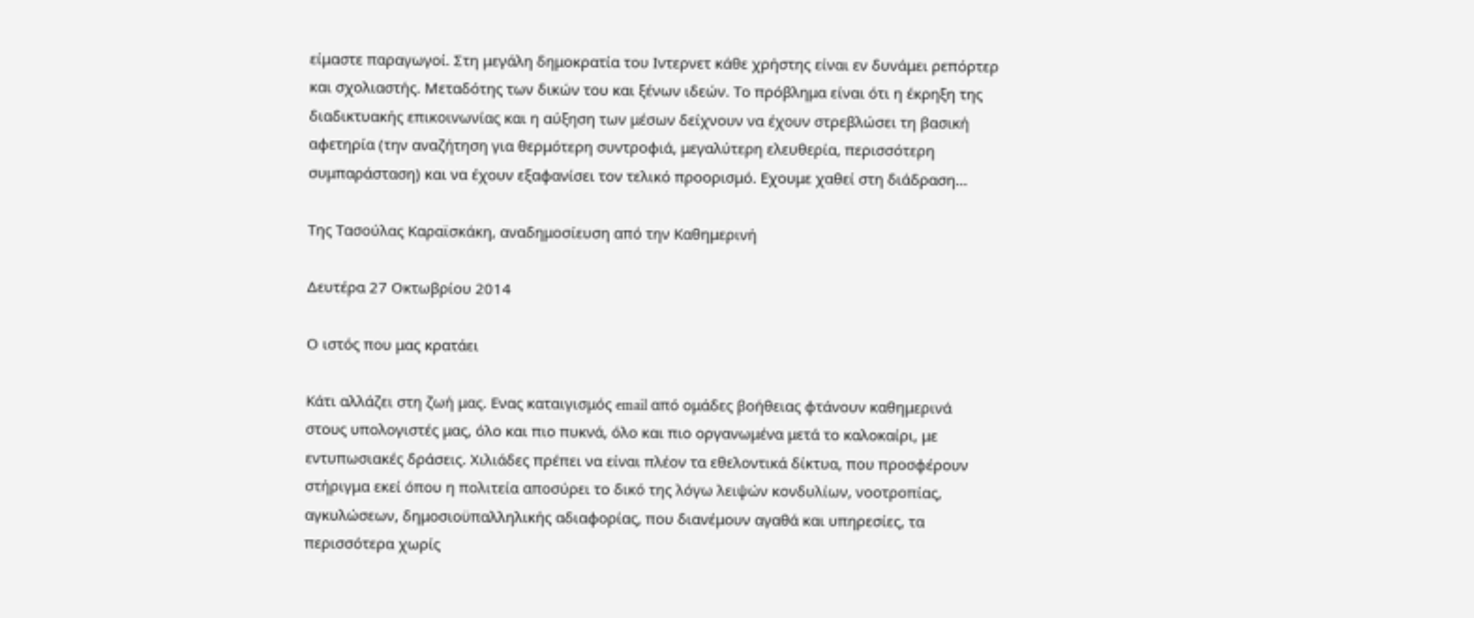είμαστε παραγωγοί. Στη μεγάλη δημοκρατία του Ιντερνετ κάθε χρήστης είναι εν δυνάμει ρεπόρτερ και σχολιαστής. Μεταδότης των δικών του και ξένων ιδεών. Το πρόβλημα είναι ότι η έκρηξη της διαδικτυακής επικοινωνίας και η αύξηση των μέσων δείχνουν να έχουν στρεβλώσει τη βασική αφετηρία (την αναζήτηση για θερμότερη συντροφιά, μεγαλύτερη ελευθερία, περισσότερη συμπαράσταση) και να έχουν εξαφανίσει τον τελικό προορισμό. Εχουμε χαθεί στη διάδραση...

Της Τασούλας Καραϊσκάκη, αναδημοσίευση από την Καθημερινή

Δευτέρα 27 Οκτωβρίου 2014

Ο ιστός που μας κρατάει

Κάτι αλλάζει στη ζωή μας. Ενας καταιγισμός email από ομάδες βοήθειας φτάνουν καθημερινά στους υπολογιστές μας, όλο και πιο πυκνά, όλο και πιο οργανωμένα μετά το καλοκαίρι, με εντυπωσιακές δράσεις. Χιλιάδες πρέπει να είναι πλέον τα εθελοντικά δίκτυα, που προσφέρουν στήριγμα εκεί όπου η πολιτεία αποσύρει το δικό της λόγω λειψών κονδυλίων, νοοτροπίας, αγκυλώσεων, δημοσιοϋπαλληλικής αδιαφορίας, που διανέμουν αγαθά και υπηρεσίες, τα περισσότερα χωρίς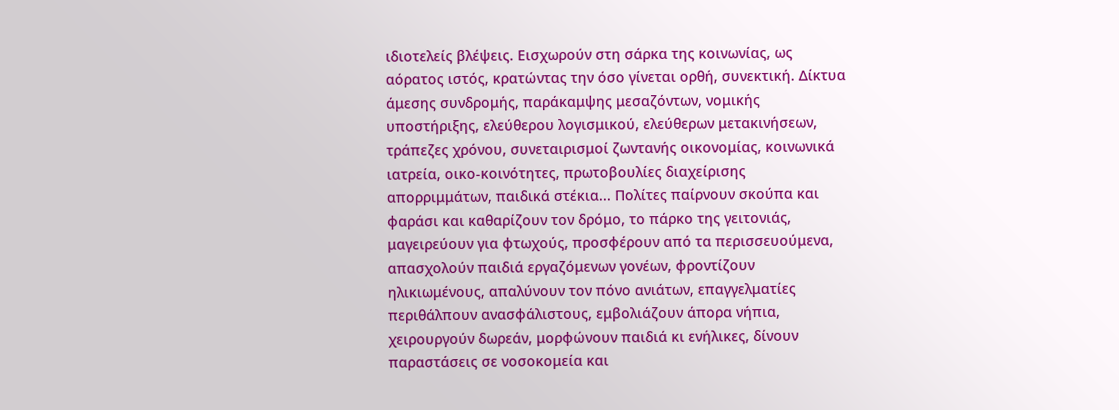ιδιοτελείς βλέψεις. Εισχωρούν στη σάρκα της κοινωνίας, ως αόρατος ιστός, κρατώντας την όσο γίνεται ορθή, συνεκτική. Δίκτυα άμεσης συνδρομής, παράκαμψης μεσαζόντων, νομικής υποστήριξης, ελεύθερου λογισμικού, ελεύθερων μετακινήσεων, τράπεζες χρόνου, συνεταιρισμοί ζωντανής οικονομίας, κοινωνικά ιατρεία, οικο-κοινότητες, πρωτοβουλίες διαχείρισης απορριμμάτων, παιδικά στέκια... Πολίτες παίρνουν σκούπα και φαράσι και καθαρίζουν τον δρόμο, το πάρκο της γειτονιάς, μαγειρεύουν για φτωχούς, προσφέρουν από τα περισσευούμενα, απασχολούν παιδιά εργαζόμενων γονέων, φροντίζουν ηλικιωμένους, απαλύνουν τον πόνο ανιάτων, επαγγελματίες περιθάλπουν ανασφάλιστους, εμβολιάζουν άπορα νήπια, χειρουργούν δωρεάν, μορφώνουν παιδιά κι ενήλικες, δίνουν παραστάσεις σε νοσοκομεία και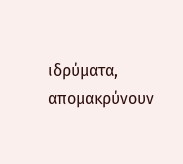ιδρύματα, απομακρύνουν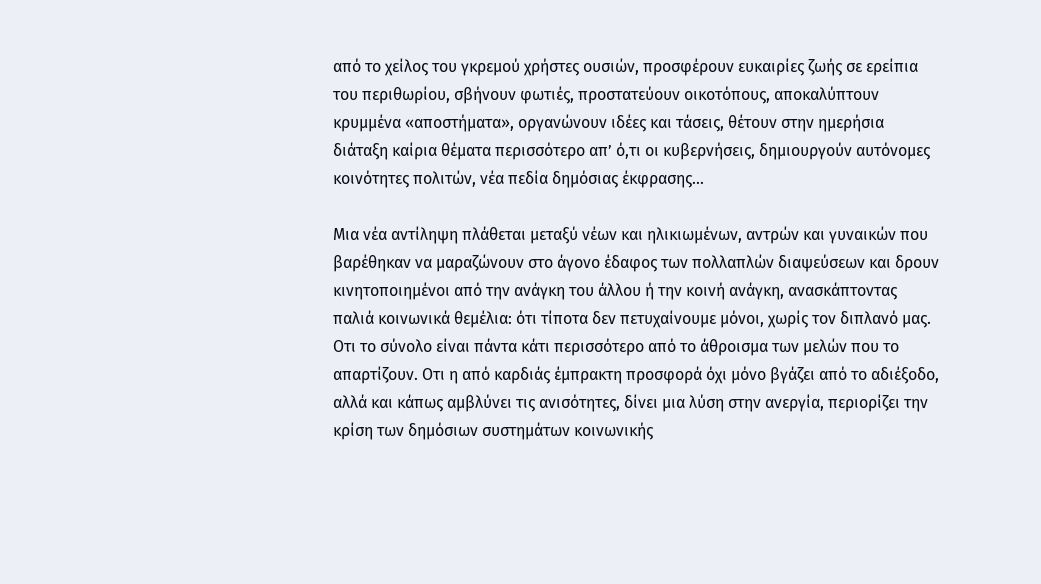από το χείλος του γκρεμού χρήστες ουσιών, προσφέρουν ευκαιρίες ζωής σε ερείπια του περιθωρίου, σβήνουν φωτιές, προστατεύουν οικοτόπους, αποκαλύπτουν κρυμμένα «αποστήματα», οργανώνουν ιδέες και τάσεις, θέτουν στην ημερήσια διάταξη καίρια θέματα περισσότερο απ’ ό,τι οι κυβερνήσεις, δημιουργούν αυτόνομες κοινότητες πολιτών, νέα πεδία δημόσιας έκφρασης...

Μια νέα αντίληψη πλάθεται μεταξύ νέων και ηλικιωμένων, αντρών και γυναικών που βαρέθηκαν να μαραζώνουν στο άγονο έδαφος των πολλαπλών διαψεύσεων και δρουν κινητοποιημένοι από την ανάγκη του άλλου ή την κοινή ανάγκη, ανασκάπτοντας παλιά κοινωνικά θεμέλια: ότι τίποτα δεν πετυχαίνουμε μόνοι, χωρίς τον διπλανό μας. Οτι το σύνολο είναι πάντα κάτι περισσότερο από το άθροισμα των μελών που το απαρτίζουν. Οτι η από καρδιάς έμπρακτη προσφορά όχι μόνο βγάζει από το αδιέξοδο, αλλά και κάπως αμβλύνει τις ανισότητες, δίνει μια λύση στην ανεργία, περιορίζει την κρίση των δημόσιων συστημάτων κοινωνικής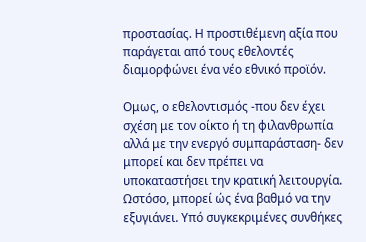προστασίας. Η προστιθέμενη αξία που παράγεται από τους εθελοντές διαμορφώνει ένα νέο εθνικό προϊόν.

Ομως, ο εθελοντισμός -που δεν έχει σχέση με τον οίκτο ή τη φιλανθρωπία αλλά με την ενεργό συμπαράσταση- δεν μπορεί και δεν πρέπει να υποκαταστήσει την κρατική λειτουργία. Ωστόσο, μπορεί ώς ένα βαθμό να την εξυγιάνει. Υπό συγκεκριμένες συνθήκες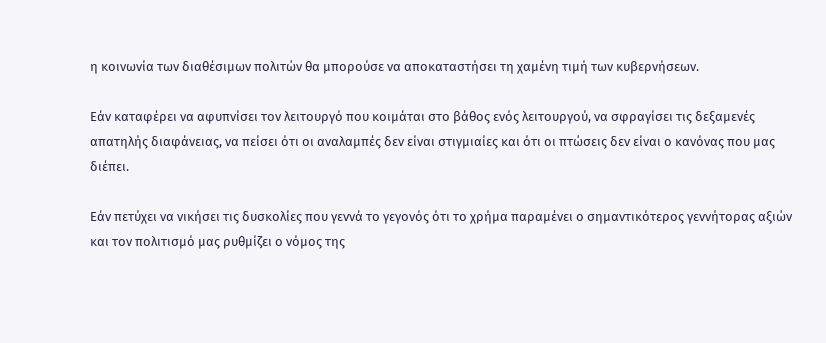η κοινωνία των διαθέσιμων πολιτών θα μπορούσε να αποκαταστήσει τη χαμένη τιμή των κυβερνήσεων.

Εάν καταφέρει να αφυπνίσει τον λειτουργό που κοιμάται στο βάθος ενός λειτουργού, να σφραγίσει τις δεξαμενές απατηλής διαφάνειας, να πείσει ότι οι αναλαμπές δεν είναι στιγμιαίες και ότι οι πτώσεις δεν είναι ο κανόνας που μας διέπει.

Εάν πετύχει να νικήσει τις δυσκολίες που γεννά το γεγονός ότι το χρήμα παραμένει ο σημαντικότερος γεννήτορας αξιών και τον πολιτισμό μας ρυθμίζει ο νόμος της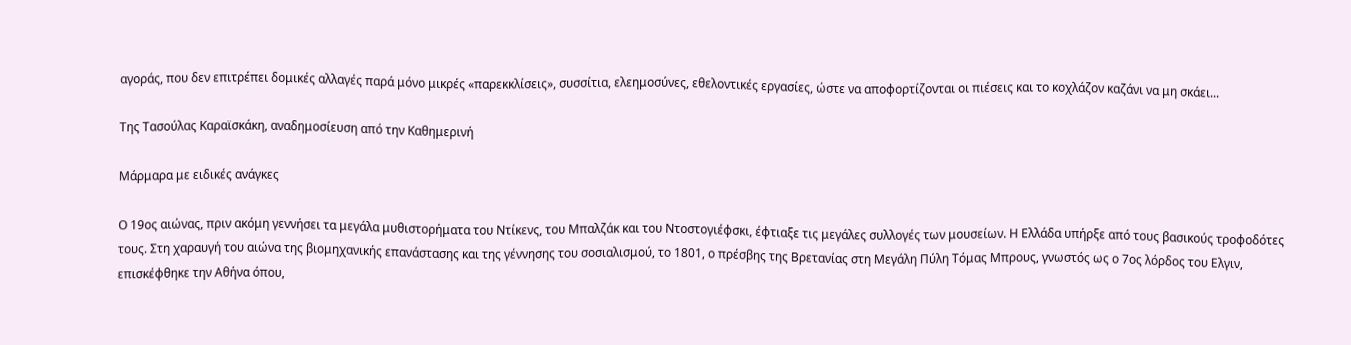αγοράς, που δεν επιτρέπει δομικές αλλαγές παρά μόνο μικρές «παρεκκλίσεις», συσσίτια, ελεημοσύνες, εθελοντικές εργασίες, ώστε να αποφορτίζονται οι πιέσεις και το κοχλάζον καζάνι να μη σκάει...

Της Τασούλας Καραϊσκάκη, αναδημοσίευση από την Καθημερινή

Μάρμαρα με ειδικές ανάγκες

Ο 19ος αιώνας, πριν ακόμη γεννήσει τα μεγάλα μυθιστορήματα του Ντίκενς, του Μπαλζάκ και του Ντοστογιέφσκι, έφτιαξε τις μεγάλες συλλογές των μουσείων. Η Ελλάδα υπήρξε από τους βασικούς τροφοδότες τους. Στη χαραυγή του αιώνα της βιομηχανικής επανάστασης και της γέννησης του σοσιαλισμού, το 1801, ο πρέσβης της Βρετανίας στη Μεγάλη Πύλη Τόμας Μπρους, γνωστός ως ο 7ος λόρδος του Eλγιν, επισκέφθηκε την Αθήνα όπου,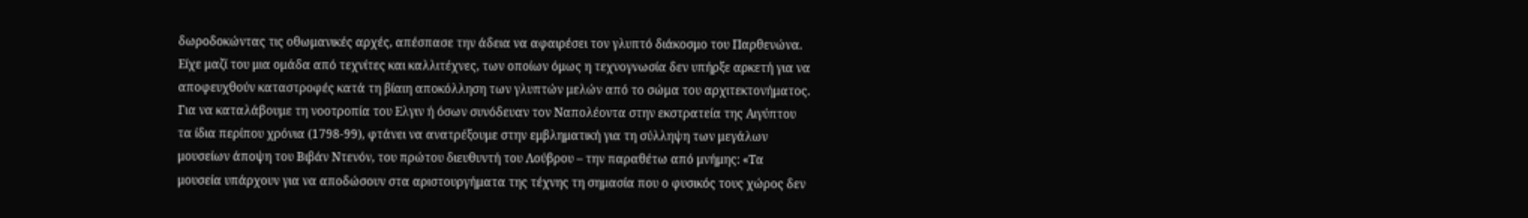δωροδοκώντας τις οθωμανικές αρχές, απέσπασε την άδεια να αφαιρέσει τον γλυπτό διάκοσμο του Παρθενώνα. Είχε μαζί του μια ομάδα από τεχνίτες και καλλιτέχνες, των οποίων όμως η τεχνογνωσία δεν υπήρξε αρκετή για να αποφευχθούν καταστροφές κατά τη βίαιη αποκόλληση των γλυπτών μελών από το σώμα του αρχιτεκτονήματος. Για να καταλάβουμε τη νοοτροπία του Eλγιν ή όσων συνόδευαν τον Ναπολέοντα στην εκστρατεία της Αιγύπτου τα ίδια περίπου χρόνια (1798-99), φτάνει να ανατρέξουμε στην εμβληματική για τη σύλληψη των μεγάλων μουσείων άποψη του Βιβάν Ντενόν, του πρώτου διευθυντή του Λούβρου – την παραθέτω από μνήμης: «Τα μουσεία υπάρχουν για να αποδώσουν στα αριστουργήματα της τέχνης τη σημασία που ο φυσικός τους χώρος δεν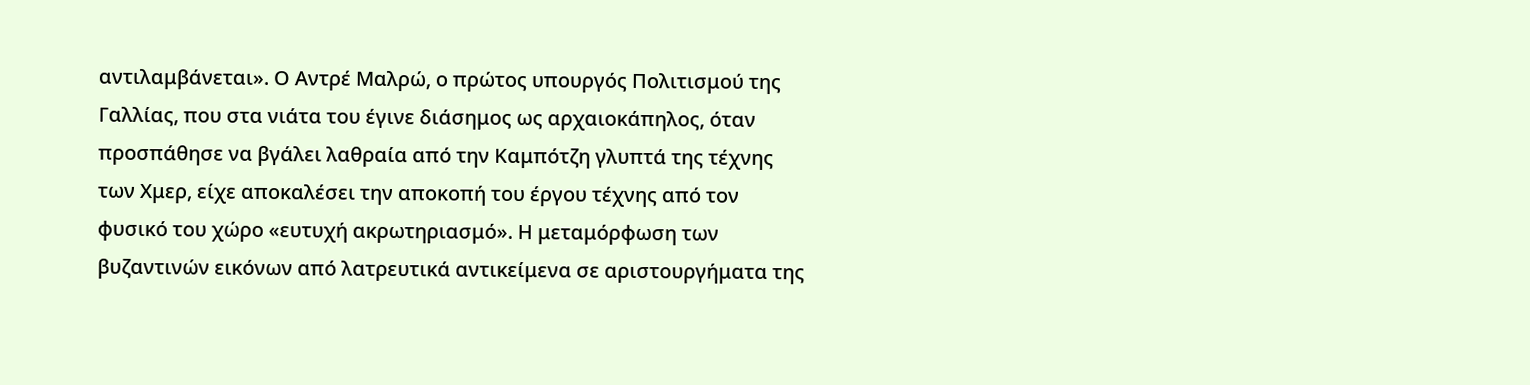αντιλαμβάνεται». Ο Αντρέ Μαλρώ, ο πρώτος υπουργός Πολιτισμού της Γαλλίας, που στα νιάτα του έγινε διάσημος ως αρχαιοκάπηλος, όταν προσπάθησε να βγάλει λαθραία από την Καμπότζη γλυπτά της τέχνης των Χμερ, είχε αποκαλέσει την αποκοπή του έργου τέχνης από τον φυσικό του χώρο «ευτυχή ακρωτηριασμό». Η μεταμόρφωση των βυζαντινών εικόνων από λατρευτικά αντικείμενα σε αριστουργήματα της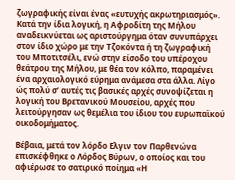ζωγραφικής είναι ένας «ευτυχής ακρωτηριασμός». Κατά την ίδια λογική, η Αφροδίτη της Μήλου αναδεικνύεται ως αριστούργημα όταν συνυπάρχει στον ίδιο χώρο με την Τζοκόντα ή τη ζωγραφική του Μποτιτσέλι, ενώ στην είσοδο του υπέροχου θεάτρου της Μήλου, με θέα τον κόλπο, παραμένει ένα αρχαιολογικό εύρημα ανάμεσα στα άλλα. Λίγο ώς πολύ σ’ αυτές τις βασικές αρχές συνοψίζεται η λογική του Βρετανικού Μουσείου, αρχές που λειτούργησαν ως θεμέλια του ίδιου του ευρωπαϊκού οικοδομήματος.

Βέβαια, μετά τον λόρδο Ελγιν τον Παρθενώνα επισκέφθηκε ο Λόρδος Βύρων, ο οποίος και του αφιέρωσε το σατιρικό ποίημα «Η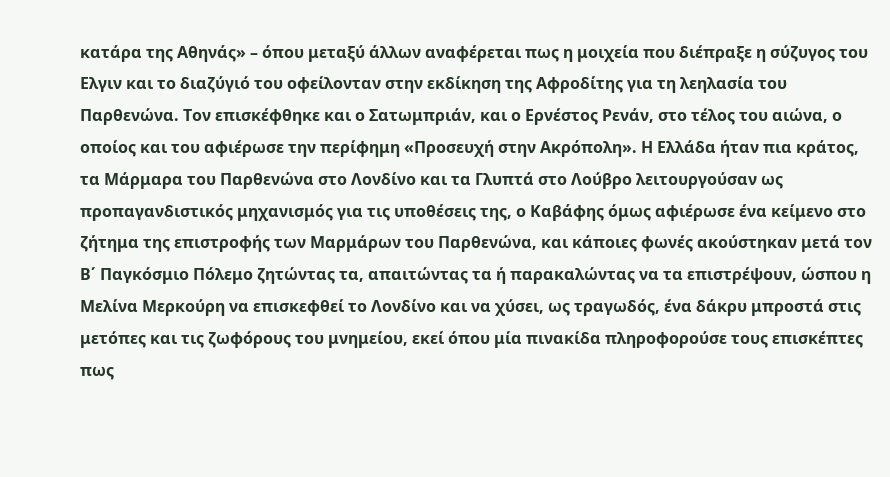κατάρα της Αθηνάς» – όπου μεταξύ άλλων αναφέρεται πως η μοιχεία που διέπραξε η σύζυγος του Ελγιν και το διαζύγιό του οφείλονταν στην εκδίκηση της Αφροδίτης για τη λεηλασία του Παρθενώνα. Τον επισκέφθηκε και ο Σατωμπριάν, και ο Ερνέστος Ρενάν, στο τέλος του αιώνα, ο οποίος και του αφιέρωσε την περίφημη «Προσευχή στην Ακρόπολη». Η Ελλάδα ήταν πια κράτος, τα Μάρμαρα του Παρθενώνα στο Λονδίνο και τα Γλυπτά στο Λούβρο λειτουργούσαν ως προπαγανδιστικός μηχανισμός για τις υποθέσεις της, ο Καβάφης όμως αφιέρωσε ένα κείμενο στο ζήτημα της επιστροφής των Μαρμάρων του Παρθενώνα, και κάποιες φωνές ακούστηκαν μετά τον Β΄ Παγκόσμιο Πόλεμο ζητώντας τα, απαιτώντας τα ή παρακαλώντας να τα επιστρέψουν, ώσπου η Μελίνα Μερκούρη να επισκεφθεί το Λονδίνο και να χύσει, ως τραγωδός, ένα δάκρυ μπροστά στις μετόπες και τις ζωφόρους του μνημείου, εκεί όπου μία πινακίδα πληροφορούσε τους επισκέπτες πως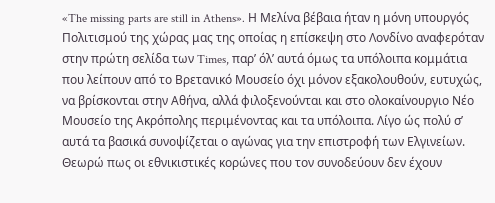«The missing parts are still in Athens». Η Μελίνα βέβαια ήταν η μόνη υπουργός Πολιτισμού της χώρας μας της οποίας η επίσκεψη στο Λονδίνο αναφερόταν στην πρώτη σελίδα των Times, παρ’ όλ’ αυτά όμως τα υπόλοιπα κομμάτια που λείπουν από το Βρετανικό Μουσείο όχι μόνον εξακολουθούν, ευτυχώς, να βρίσκονται στην Αθήνα, αλλά φιλοξενούνται και στο ολοκαίνουργιο Νέο Μουσείο της Ακρόπολης περιμένοντας και τα υπόλοιπα. Λίγο ώς πολύ σ’ αυτά τα βασικά συνοψίζεται ο αγώνας για την επιστροφή των Ελγινείων. Θεωρώ πως οι εθνικιστικές κορώνες που τον συνοδεύουν δεν έχουν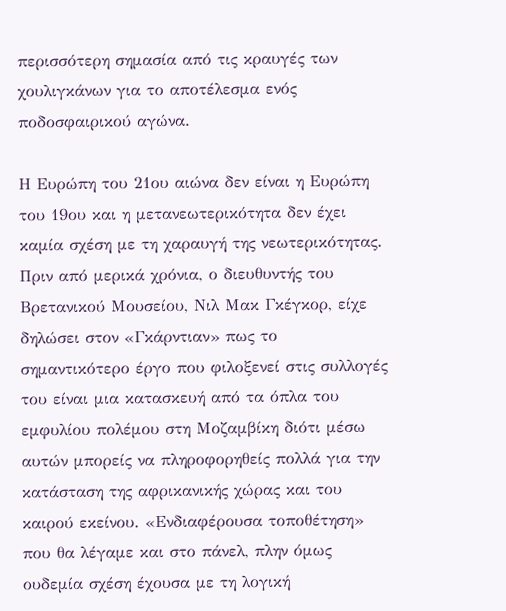περισσότερη σημασία από τις κραυγές των χουλιγκάνων για το αποτέλεσμα ενός ποδοσφαιρικού αγώνα.

Η Ευρώπη του 21ου αιώνα δεν είναι η Ευρώπη του 19ου και η μετανεωτερικότητα δεν έχει καμία σχέση με τη χαραυγή της νεωτερικότητας. Πριν από μερικά χρόνια, ο διευθυντής του Βρετανικού Μουσείου, Νιλ Μακ Γκέγκορ, είχε δηλώσει στον «Γκάρντιαν» πως το σημαντικότερο έργο που φιλοξενεί στις συλλογές του είναι μια κατασκευή από τα όπλα του εμφυλίου πολέμου στη Μοζαμβίκη διότι μέσω αυτών μπορείς να πληροφορηθείς πολλά για την κατάσταση της αφρικανικής χώρας και του καιρού εκείνου. «Ενδιαφέρουσα τοποθέτηση» που θα λέγαμε και στο πάνελ, πλην όμως ουδεμία σχέση έχουσα με τη λογική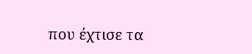που έχτισε τα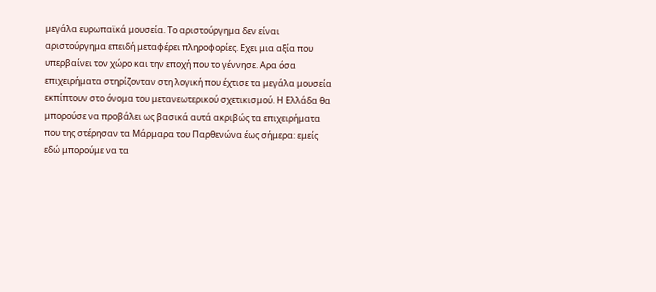μεγάλα ευρωπαϊκά μουσεία. Το αριστούργημα δεν είναι αριστούργημα επειδή μεταφέρει πληροφορίες. Εχει μια αξία που υπερβαίνει τον χώρο και την εποχή που το γέννησε. Αρα όσα επιχειρήματα στηρίζονταν στη λογική που έχτισε τα μεγάλα μουσεία εκπίπτουν στο όνομα του μετανεωτερικού σχετικισμού. Η Ελλάδα θα μπορούσε να προβάλει ως βασικά αυτά ακριβώς τα επιχειρήματα που της στέρησαν τα Μάρμαρα του Παρθενώνα έως σήμερα: εμείς εδώ μπορούμε να τα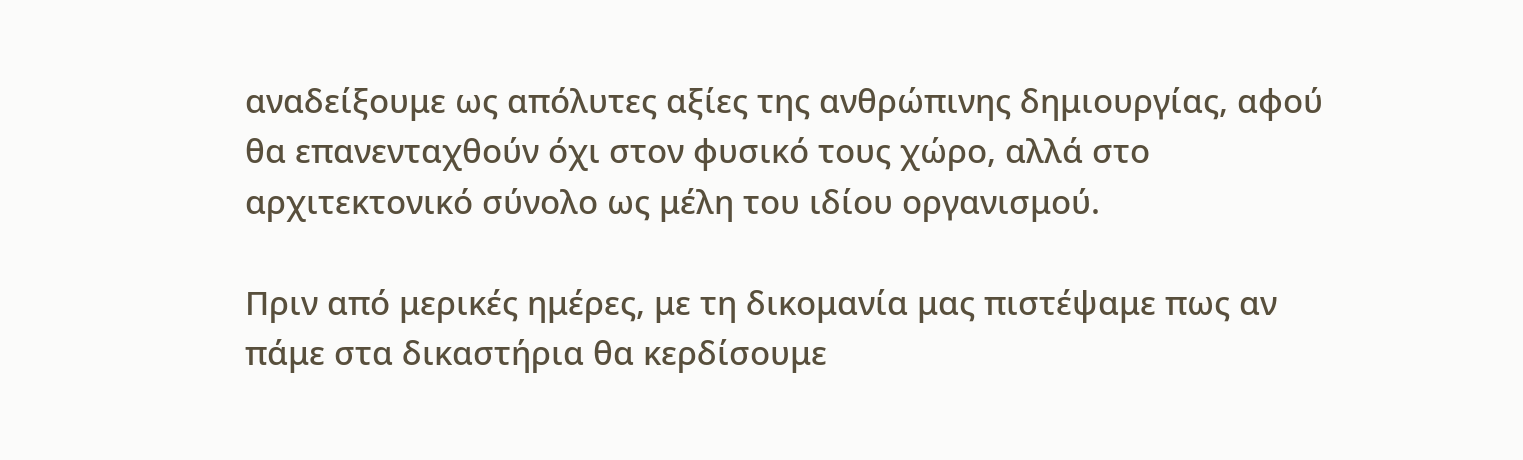αναδείξουμε ως απόλυτες αξίες της ανθρώπινης δημιουργίας, αφού θα επανενταχθούν όχι στον φυσικό τους χώρο, αλλά στο αρχιτεκτονικό σύνολο ως μέλη του ιδίου οργανισμού.

Πριν από μερικές ημέρες, με τη δικομανία μας πιστέψαμε πως αν πάμε στα δικαστήρια θα κερδίσουμε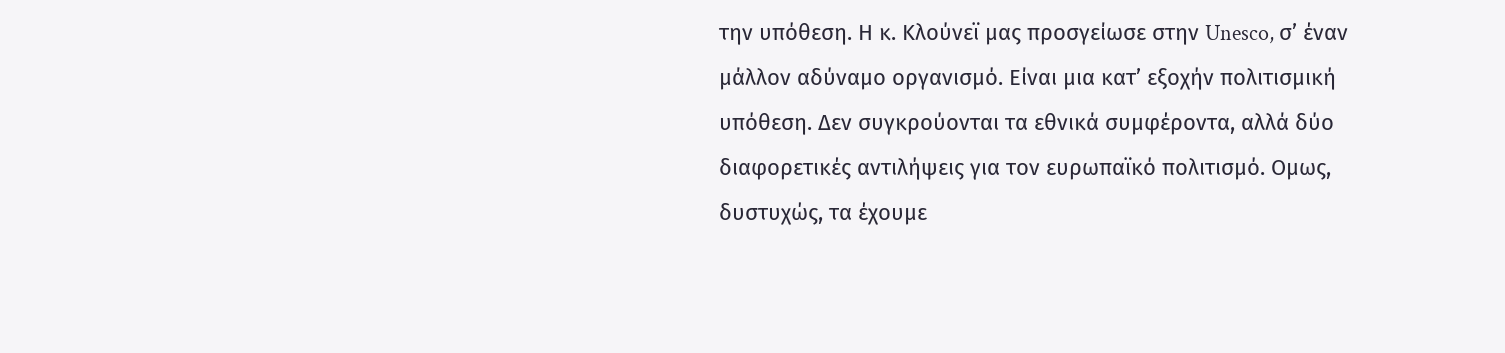την υπόθεση. Η κ. Κλούνεϊ μας προσγείωσε στην Unesco, σ’ έναν μάλλον αδύναμο οργανισμό. Είναι μια κατ’ εξοχήν πολιτισμική υπόθεση. Δεν συγκρούονται τα εθνικά συμφέροντα, αλλά δύο διαφορετικές αντιλήψεις για τον ευρωπαϊκό πολιτισμό. Ομως, δυστυχώς, τα έχουμε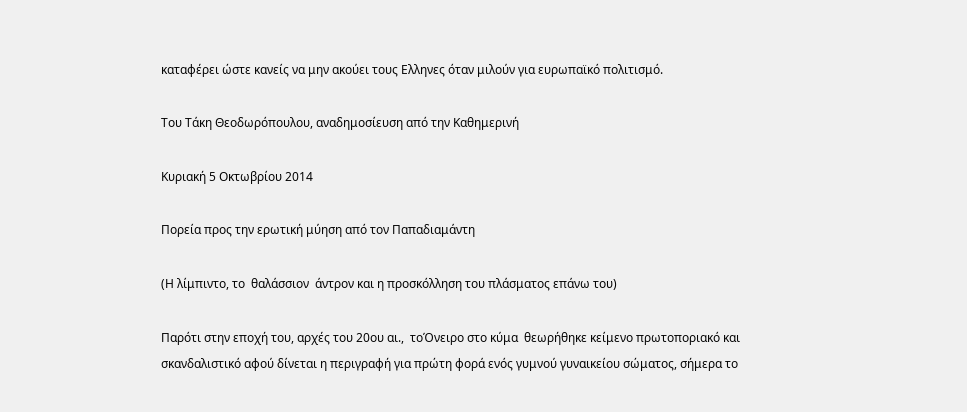καταφέρει ώστε κανείς να μην ακούει τους Ελληνες όταν μιλούν για ευρωπαϊκό πολιτισμό.

Του Τάκη Θεοδωρόπουλου, αναδημοσίευση από την Καθημερινή

Κυριακή 5 Οκτωβρίου 2014

Πορεία προς την ερωτική μύηση από τον Παπαδιαμάντη

(Η λίμπιντο, το  θαλάσσιον  άντρον και η προσκόλληση του πλάσματος επάνω του)

Παρότι στην εποχή του, αρχές του 20ου αι.,  τοΌνειρο στο κύμα  θεωρήθηκε κείμενο πρωτοποριακό και  σκανδαλιστικό αφού δίνεται η περιγραφή για πρώτη φορά ενός γυμνού γυναικείου σώματος, σήμερα το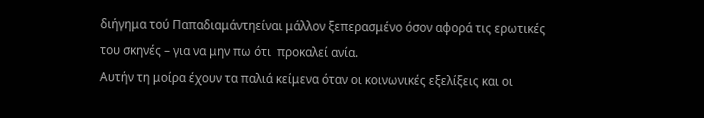διήγημα τού Παπαδιαμάντηείναι μάλλον ξεπερασμένο όσον αφορά τις ερωτικές του σκηνές – για να μην πω ότι  προκαλεί ανία.
Αυτήν τη μοίρα έχουν τα παλιά κείμενα όταν οι κοινωνικές εξελίξεις και οι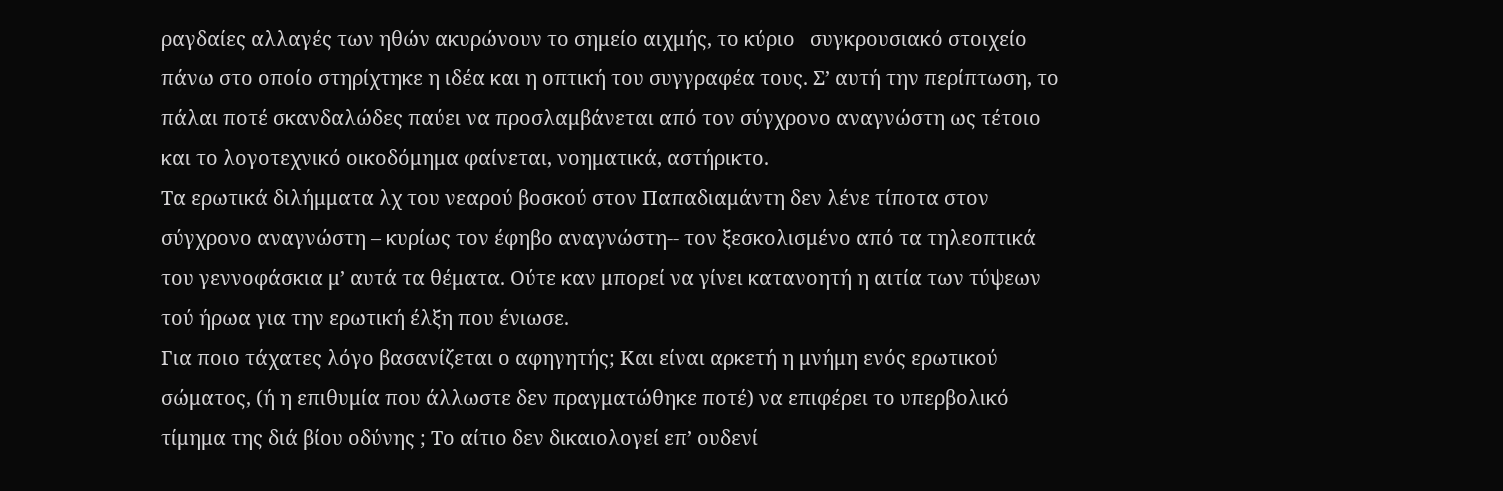ραγδαίες αλλαγές των ηθών ακυρώνουν το σημείο αιχμής, το κύριο   συγκρουσιακό στοιχείο πάνω στο οποίο στηρίχτηκε η ιδέα και η οπτική του συγγραφέα τους. Σ’ αυτή την περίπτωση, το πάλαι ποτέ σκανδαλώδες παύει να προσλαμβάνεται από τον σύγχρονο αναγνώστη ως τέτοιο και το λογοτεχνικό οικοδόμημα φαίνεται, νοηματικά, αστήρικτο.
Τα ερωτικά διλήμματα λχ του νεαρού βοσκού στον Παπαδιαμάντη δεν λένε τίποτα στον σύγχρονο αναγνώστη – κυρίως τον έφηβο αναγνώστη-- τον ξεσκολισμένο από τα τηλεοπτικά του γεννοφάσκια μ’ αυτά τα θέματα. Ούτε καν μπορεί να γίνει κατανοητή η αιτία των τύψεων τού ήρωα για την ερωτική έλξη που ένιωσε.
Για ποιο τάχατες λόγο βασανίζεται ο αφηγητής; Και είναι αρκετή η μνήμη ενός ερωτικού σώματος, (ή η επιθυμία που άλλωστε δεν πραγματώθηκε ποτέ) να επιφέρει το υπερβολικό τίμημα της διά βίου οδύνης ; Το αίτιο δεν δικαιολογεί επ’ ουδενί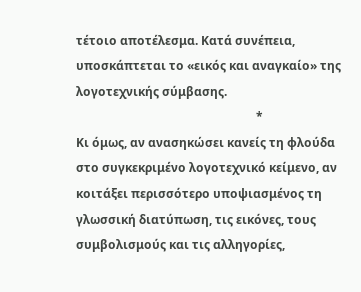τέτοιο αποτέλεσμα. Κατά συνέπεια, υποσκάπτεται το «εικός και αναγκαίο» της λογοτεχνικής σύμβασης.
                                                            *
Κι όμως, αν ανασηκώσει κανείς τη φλούδα στο συγκεκριμένο λογοτεχνικό κείμενο, αν κοιτάξει περισσότερο υποψιασμένος τη γλωσσική διατύπωση, τις εικόνες, τους συμβολισμούς και τις αλληγορίες,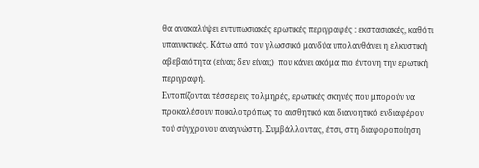θα ανακαλύψει εντυπωσιακές ερωτικές περιγραφές : εκστασιακές, καθότι υπαινικτικές. Κάτω από τον γλωσσικό μανδύα υπολανθάνει η ελκυστική αβεβαιότητα (είναι; δεν είναι;)  που κάνει ακόμα πιο έντονη την ερωτική περιγραφή.
Εντοπίζονται τέσσερεις τολμηρές, ερωτικές σκηνές που μπορούν να προκαλέσουν ποικιλοτρόπως το αισθητικό και διανοητικό ενδιαφέρον τού σύγχρονου αναγνώστη. Συμβάλλοντας, έτσι, στη διαφοροποίηση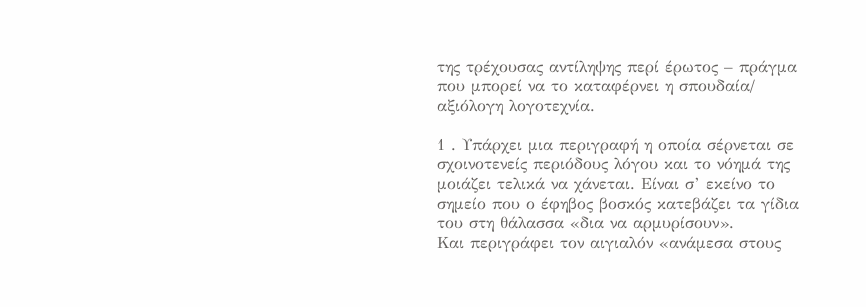της τρέχουσας αντίληψης περί έρωτος – πράγμα που μπορεί να το καταφέρνει η σπουδαία/ αξιόλογη λογοτεχνία.

1 . Υπάρχει μια περιγραφή η οποία σέρνεται σε σχοινοτενείς περιόδους λόγου και το νόημά της μοιάζει τελικά να χάνεται. Είναι σ’ εκείνο το σημείο που ο έφηβος βοσκός κατεβάζει τα γίδια του στη θάλασσα «δια να αρμυρίσουν».
Και περιγράφει τον αιγιαλόν «ανάμεσα στους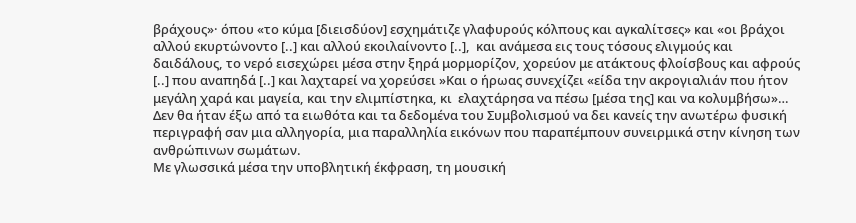βράχους»· όπου «το κύμα [διεισδύον] εσχημάτιζε γλαφυρούς κόλπους και αγκαλίτσες» και «οι βράχοι αλλού εκυρτώνοντο [..] και αλλού εκοιλαίνοντο [..],  και ανάμεσα εις τους τόσους ελιγμούς και δαιδάλους, το νερό εισεχώρει μέσα στην ξηρά μορμορίζον, χορεύον με ατάκτους φλοίσβους και αφρούς [..] που αναπηδά [..] και λαχταρεί να χορεύσει »Και ο ήρωας συνεχίζει «είδα την ακρογιαλιάν που ήτον μεγάλη χαρά και μαγεία, και την ελιμπίστηκα, κι  ελαχτάρησα να πέσω [μέσα της] και να κολυμβήσω»…
Δεν θα ήταν έξω από τα ειωθότα και τα δεδομένα του Συμβολισμού να δει κανείς την ανωτέρω φυσική περιγραφή σαν μια αλληγορία, μια παραλληλία εικόνων που παραπέμπουν συνειρμικά στην κίνηση των ανθρώπινων σωμάτων.
Με γλωσσικά μέσα την υποβλητική έκφραση, τη μουσική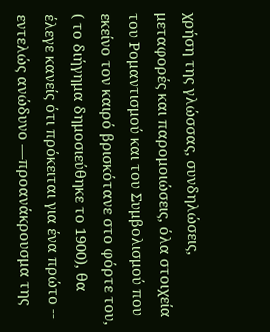χρήση της γλώσσας, συνδηλώσεις, μεταφορές και παρομοιώσεις, όλα στοιχεία του Ρομαντισμού και του Συμβολισμού που εκείνο τον καιρό βρισκότανε στο φόρτε του, ( το διήγημα δημοσιεύθηκε το 1900), θα έλεγε κανείς ότι πρόκειται για ένα πρώτο -- εντελώς ανώδυνο —προανάκρουσμα της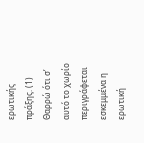ερωτικής πράξης. (1)
Θαρρώ ότι σ’ αυτό το χωρίο περιγράφεται εσκεμμένα η ερωτική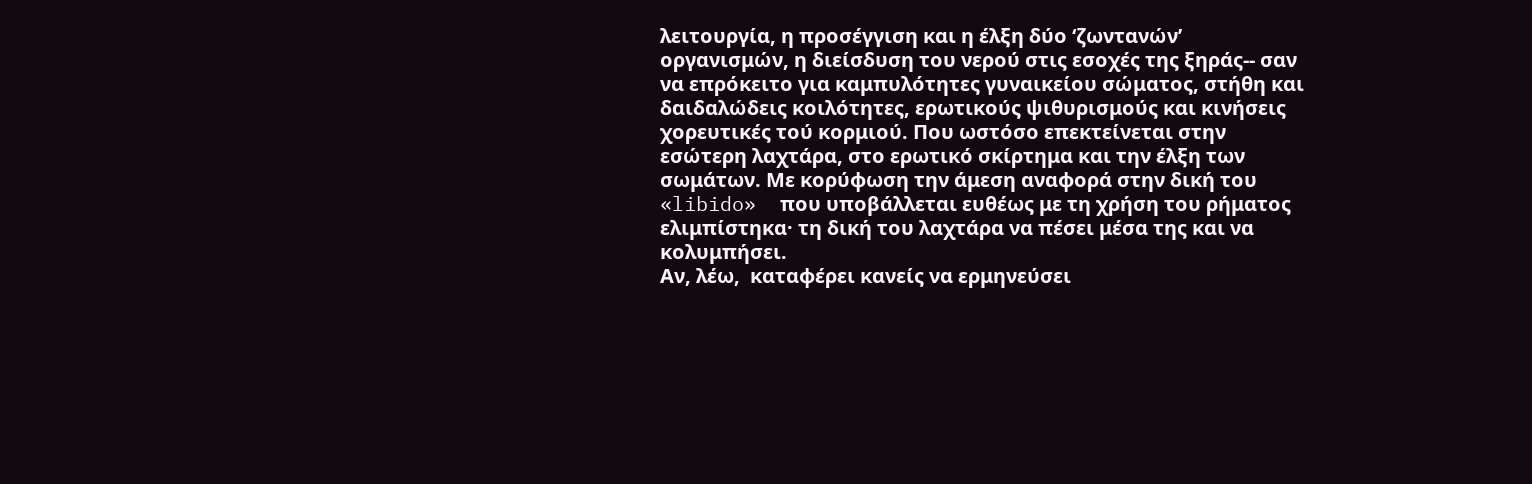λειτουργία, η προσέγγιση και η έλξη δύο ‘ζωντανών’ οργανισμών, η διείσδυση του νερού στις εσοχές της ξηράς-- σαν να επρόκειτο για καμπυλότητες γυναικείου σώματος, στήθη και δαιδαλώδεις κοιλότητες, ερωτικούς ψιθυρισμούς και κινήσεις χορευτικές τού κορμιού. Που ωστόσο επεκτείνεται στην εσώτερη λαχτάρα, στο ερωτικό σκίρτημα και την έλξη των σωμάτων. Με κορύφωση την άμεση αναφορά στην δική του  «libido»  που υποβάλλεται ευθέως με τη χρήση του ρήματος  ελιμπίστηκα· τη δική του λαχτάρα να πέσει μέσα της και να κολυμπήσει.
Αν, λέω,  καταφέρει κανείς να ερμηνεύσει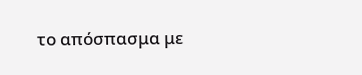το απόσπασμα με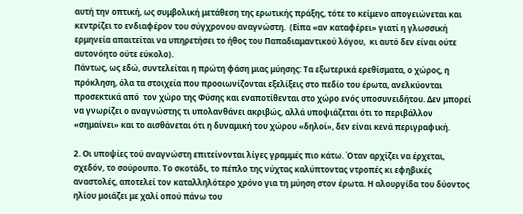αυτή την οπτική, ως συμβολική μετάθεση της ερωτικής πράξης, τότε το κείμενο απογειώνεται και κεντρίζει το ενδιαφέρον του σύγχρονου αναγνώστη.  (Είπα «αν καταφέρει» γιατί η γλωσσική ερμηνεία απαιτείται να υπηρετήσει το ήθος του Παπαδιαμαντικού λόγου,  κι αυτό δεν είναι ούτε αυτονόητο ούτε εύκολο).
Πάντως, ως εδώ, συντελείται η πρώτη φάση μιας μύησης: Τα εξωτερικά ερεθίσματα, ο χώρος, η πρόκληση, όλα τα στοιχεία που προοιωνίζονται εξελίξεις στο πεδίο του έρωτα, ανελκύονται προσεκτικά από  τον χώρο της Φύσης και εναποτίθενται στο χώρο ενός υποσυνειδήτου. Δεν μπορεί να γνωρίζει ο αναγνώστης τι υπολανθάνει ακριβώς, αλλά υποψιάζεται ότι το περιβάλλον «σημαίνει» και το αισθάνεται ότι η δυναμική του χώρου «δηλοί», δεν είναι κενά περιγραφική.

2. Οι υποψίες τού αναγνώστη επιτείνονται λίγες γραμμές πιο κάτω. Όταν αρχίζει να έρχεται, σχεδόν, το σούρουπο. Το σκοτάδι, το πέπλο της νύχτας καλύπτοντας ντροπές κι εφηβικές αναστολές, αποτελεί τον καταλληλότερο χρόνο για τη μύηση στον έρωτα. Η αλουργίδα του δύοντος ηλίου μοιάζει με χαλί οπού πάνω του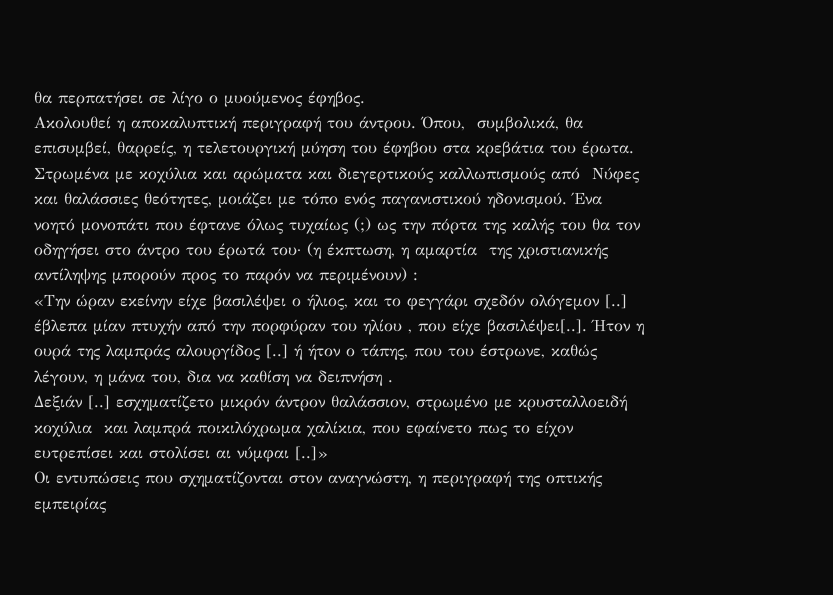θα περπατήσει σε λίγο ο μυούμενος έφηβος.
Ακολουθεί η αποκαλυπτική περιγραφή του άντρου. Όπου,  συμβολικά, θα επισυμβεί, θαρρείς, η τελετουργική μύηση του έφηβου στα κρεβάτια του έρωτα.  Στρωμένα με κοχύλια και αρώματα και διεγερτικούς καλλωπισμούς από  Νύφες και θαλάσσιες θεότητες, μοιάζει με τόπο ενός παγανιστικού ηδονισμού. Ένα νοητό μονοπάτι που έφτανε όλως τυχαίως (;) ως την πόρτα της καλής του θα τον οδηγήσει στο άντρο του έρωτά του· (η έκπτωση, η αμαρτία  της χριστιανικής αντίληψης μπορούν προς το παρόν να περιμένουν) :
«Την ώραν εκείνην είχε βασιλέψει ο ήλιος, και το φεγγάρι σχεδόν ολόγεμον [..] έβλεπα μίαν πτυχήν από την πορφύραν του ηλίου , που είχε βασιλέψει[..]. Ήτον η ουρά της λαμπράς αλουργίδος [..] ή ήτον ο τάπης, που του έστρωνε, καθώς λέγουν, η μάνα του, δια να καθίση να δειπνήση .
Δεξιάν [..] εσχηματίζετο μικρόν άντρον θαλάσσιον, στρωμένο με κρυσταλλοειδή κοχύλια  και λαμπρά ποικιλόχρωμα χαλίκια, που εφαίνετο πως το είχον ευτρεπίσει και στολίσει αι νύμφαι [..]»
Οι εντυπώσεις που σχηματίζονται στον αναγνώστη, η περιγραφή της οπτικής   εμπειρίας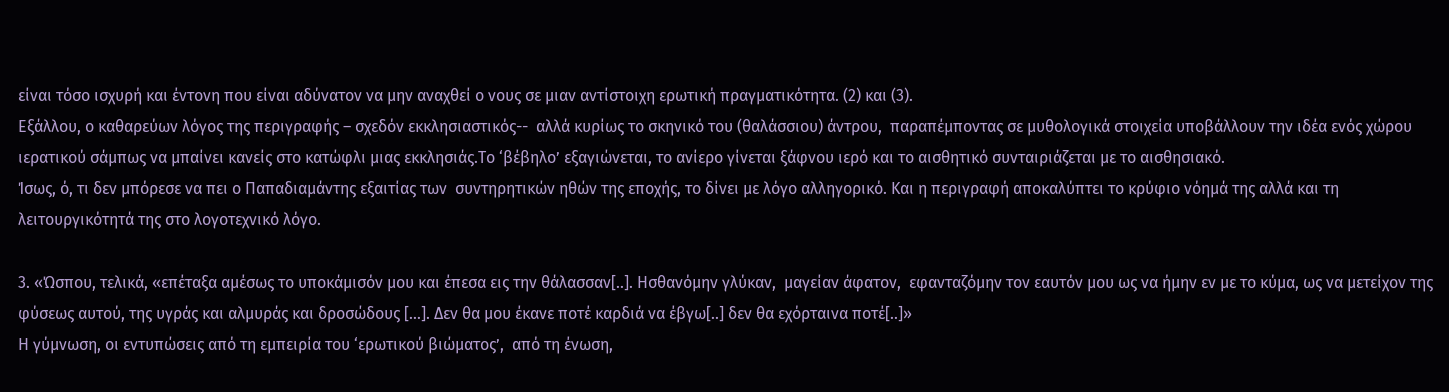είναι τόσο ισχυρή και έντονη που είναι αδύνατον να μην αναχθεί ο νους σε μιαν αντίστοιχη ερωτική πραγματικότητα. (2) και (3).
Εξάλλου, ο καθαρεύων λόγος της περιγραφής – σχεδόν εκκλησιαστικός--  αλλά κυρίως το σκηνικό του (θαλάσσιου) άντρου,  παραπέμποντας σε μυθολογικά στοιχεία υποβάλλουν την ιδέα ενός χώρου ιερατικού σάμπως να μπαίνει κανείς στο κατώφλι μιας εκκλησιάς.Το ‘βέβηλο’ εξαγιώνεται, το ανίερο γίνεται ξάφνου ιερό και το αισθητικό συνταιριάζεται με το αισθησιακό.
Ίσως, ό, τι δεν μπόρεσε να πει ο Παπαδιαμάντης εξαιτίας των  συντηρητικών ηθών της εποχής, το δίνει με λόγο αλληγορικό. Και η περιγραφή αποκαλύπτει το κρύφιο νόημά της αλλά και τη λειτουργικότητά της στο λογοτεχνικό λόγο.

3. «Ώσπου, τελικά, «επέταξα αμέσως το υποκάμισόν μου και έπεσα εις την θάλασσαν[..]. Ησθανόμην γλύκαν,  μαγείαν άφατον,  εφανταζόμην τον εαυτόν μου ως να ήμην εν με το κύμα, ως να μετείχον της φύσεως αυτού, της υγράς και αλμυράς και δροσώδους […]. Δεν θα μου έκανε ποτέ καρδιά να έβγω[..] δεν θα εχόρταινα ποτέ[..]»
Η γύμνωση, οι εντυπώσεις από τη εμπειρία του ‘ερωτικού βιώματος’,  από τη ένωση,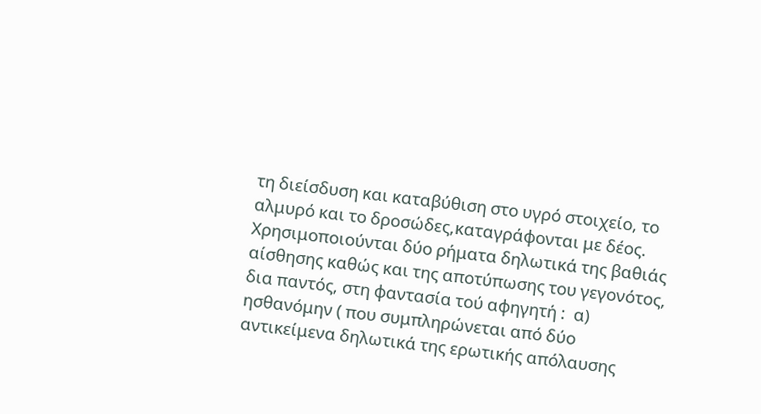τη διείσδυση και καταβύθιση στο υγρό στοιχείο, το αλμυρό και το δροσώδες,καταγράφονται με δέος. Χρησιμοποιούνται δύο ρήματα δηλωτικά της βαθιάς αίσθησης καθώς και της αποτύπωσης του γεγονότος, δια παντός, στη φαντασία τού αφηγητή :  α) ησθανόμην ( που συμπληρώνεται από δύο αντικείμενα δηλωτικά της ερωτικής απόλαυσης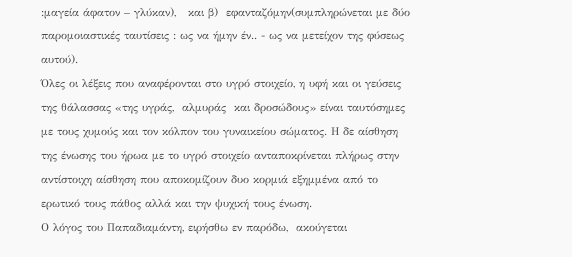:μαγεία άφατον – γλύκαν),   και β)  εφανταζόμην(συμπληρώνεται με δύο παρομοιαστικές ταυτίσεις : ως να ήμην έν.. - ως να μετείχον της φύσεως αυτού).
Όλες οι λέξεις που αναφέρονται στο υγρό στοιχείο, η υφή και οι γεύσεις της θάλασσας «της υγράς,  αλμυράς  και δροσώδους» είναι ταυτόσημες με τους χυμούς και τον κόλπον του γυναικείου σώματος. Η δε αίσθηση της ένωσης του ήρωα με το υγρό στοιχείο ανταποκρίνεται πλήρως στην αντίστοιχη αίσθηση που αποκομίζουν δυο κορμιά εξημμένα από το ερωτικό τους πάθος αλλά και την ψυχική τους ένωση.
Ο λόγος του Παπαδιαμάντη, ειρήσθω εν παρόδω,  ακούγεται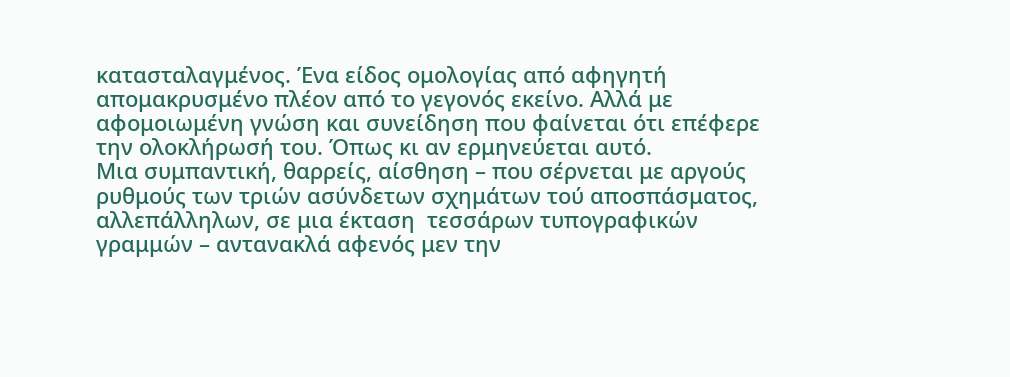κατασταλαγμένος. Ένα είδος ομολογίας από αφηγητή απομακρυσμένο πλέον από το γεγονός εκείνο. Αλλά με αφομοιωμένη γνώση και συνείδηση που φαίνεται ότι επέφερε την ολοκλήρωσή του. Όπως κι αν ερμηνεύεται αυτό.
Μια συμπαντική, θαρρείς, αίσθηση – που σέρνεται με αργούς ρυθμούς των τριών ασύνδετων σχημάτων τού αποσπάσματος, αλλεπάλληλων, σε μια έκταση  τεσσάρων τυπογραφικών γραμμών – αντανακλά αφενός μεν την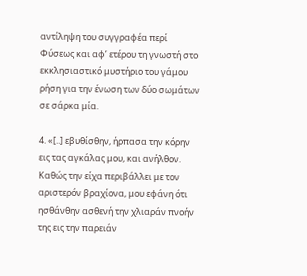αντίληψη του συγγραφέα περί Φύσεως και αφ’ ετέρου τη γνωστή στο εκκλησιαστικό μυστήριο του γάμου ρήση για την ένωση των δύο σωμάτων σε σάρκα μία.

4. «[..] εβυθίσθην, ήρπασα την κόρην εις τας αγκάλας μου, και ανήλθον. Καθώς την είχα περιβάλλει με τον αριστερόν βραχίονα, μου εφάνη ότι ησθάνθην ασθενή την χλιαράν πνοήν της εις την παρειάν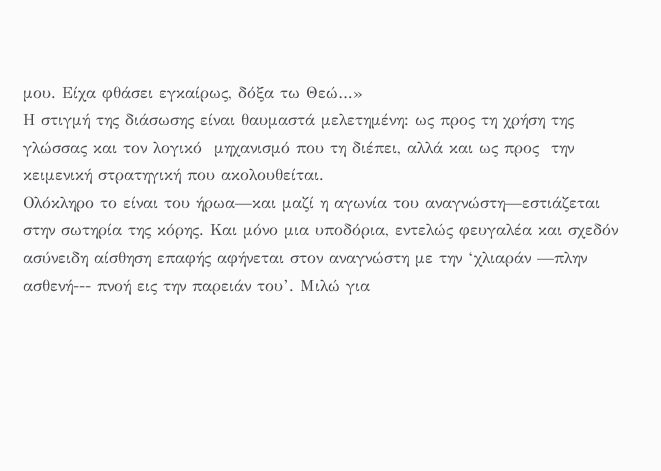μου. Είχα φθάσει εγκαίρως, δόξα τω Θεώ…»
Η στιγμή της διάσωσης είναι θαυμαστά μελετημένη: ως προς τη χρήση της γλώσσας και τον λογικό  μηχανισμό που τη διέπει, αλλά και ως προς  την κειμενική στρατηγική που ακολουθείται.
Ολόκληρο το είναι του ήρωα—και μαζί η αγωνία του αναγνώστη—εστιάζεται στην σωτηρία της κόρης. Και μόνο μια υποδόρια, εντελώς φευγαλέα και σχεδόν ασύνειδη αίσθηση επαφής αφήνεται στον αναγνώστη με την ‘χλιαράν —πλην ασθενή--- πνοή εις την παρειάν του’. Μιλώ για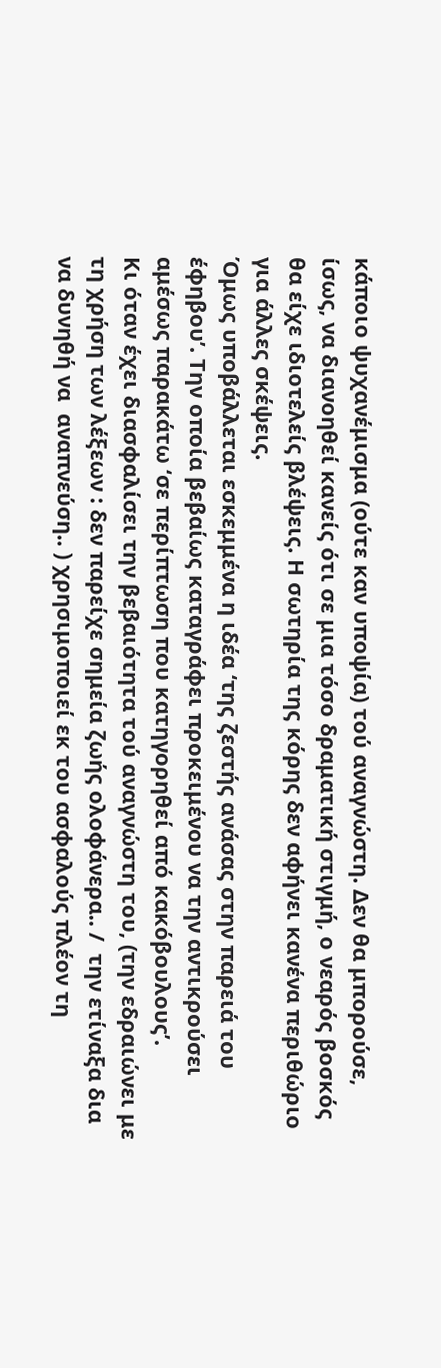κάποιο ψυχανέμισμα (ούτε καν υποψία) τού αναγνώστη. Δεν θα μπορούσε, ίσως, να διανοηθεί κανείς ότι σε μια τόσο δραματική στιγμή, ο νεαρός βοσκός θα είχε ιδιοτελείς βλέψεις. Η σωτηρία της κόρης δεν αφήνει κανένα περιθώριο για άλλες σκέψεις.
Όμως υποβάλλεται εσκεμμένα η ιδέα ‘της ζεστής ανάσας στην παρειά του έφηβου’. Την οποία βεβαίως καταγράφει προκειμένου να την αντικρούσει αμέσως παρακάτω ‘σε περίπτωση που κατηγορηθεί από κακόβουλους’.
Κι όταν έχει διασφαλίσει την βεβαιότητα τού αναγνώστη του, (την εδραιώνει με τη χρήση των λέξεων : δεν παρείχε σημεία ζωής ολοφάνερα.. /  την ετίναξα δια να δυνηθή να  αναπνεύση.. ) χρησιμοποιεί εκ του ασφαλούς πλέον τη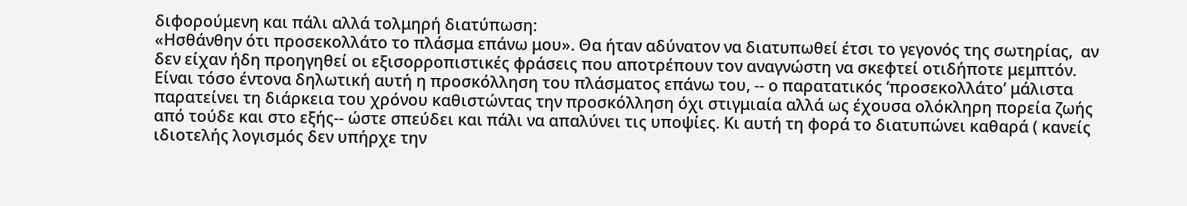διφορούμενη και πάλι αλλά τολμηρή διατύπωση:
«Ησθάνθην ότι προσεκολλάτο το πλάσμα επάνω μου». Θα ήταν αδύνατον να διατυπωθεί έτσι το γεγονός της σωτηρίας,  αν δεν είχαν ήδη προηγηθεί οι εξισορροπιστικές φράσεις που αποτρέπουν τον αναγνώστη να σκεφτεί οτιδήποτε μεμπτόν.
Είναι τόσο έντονα δηλωτική αυτή η προσκόλληση του πλάσματος επάνω του, -- ο παρατατικός ‘προσεκολλάτο’ μάλιστα παρατείνει τη διάρκεια του χρόνου καθιστώντας την προσκόλληση όχι στιγμιαία αλλά ως έχουσα ολόκληρη πορεία ζωής από τούδε και στο εξής-- ώστε σπεύδει και πάλι να απαλύνει τις υποψίες. Κι αυτή τη φορά το διατυπώνει καθαρά ( κανείς ιδιοτελής λογισμός δεν υπήρχε την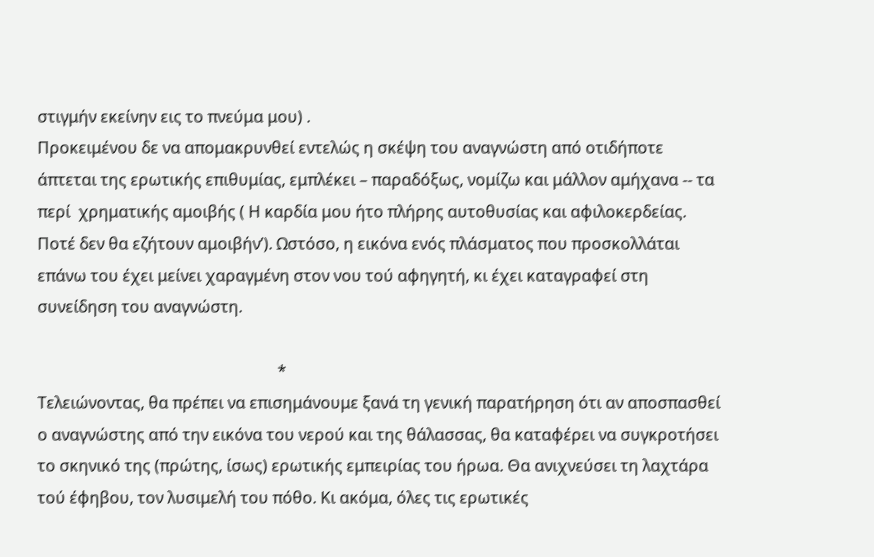στιγμήν εκείνην εις το πνεύμα μου) .
Προκειμένου δε να απομακρυνθεί εντελώς η σκέψη του αναγνώστη από οτιδήποτε άπτεται της ερωτικής επιθυμίας, εμπλέκει – παραδόξως, νομίζω και μάλλον αμήχανα -- τα περί  χρηματικής αμοιβής ( Η καρδία μου ήτο πλήρης αυτοθυσίας και αφιλοκερδείας. Ποτέ δεν θα εζήτουν αμοιβήν’). Ωστόσο, η εικόνα ενός πλάσματος που προσκολλάται επάνω του έχει μείνει χαραγμένη στον νου τού αφηγητή, κι έχει καταγραφεί στη συνείδηση του αναγνώστη.

                                                            *
Τελειώνοντας, θα πρέπει να επισημάνουμε ξανά τη γενική παρατήρηση ότι αν αποσπασθεί ο αναγνώστης από την εικόνα του νερού και της θάλασσας, θα καταφέρει να συγκροτήσει το σκηνικό της (πρώτης, ίσως) ερωτικής εμπειρίας του ήρωα. Θα ανιχνεύσει τη λαχτάρα τού έφηβου, τον λυσιμελή του πόθο. Κι ακόμα, όλες τις ερωτικές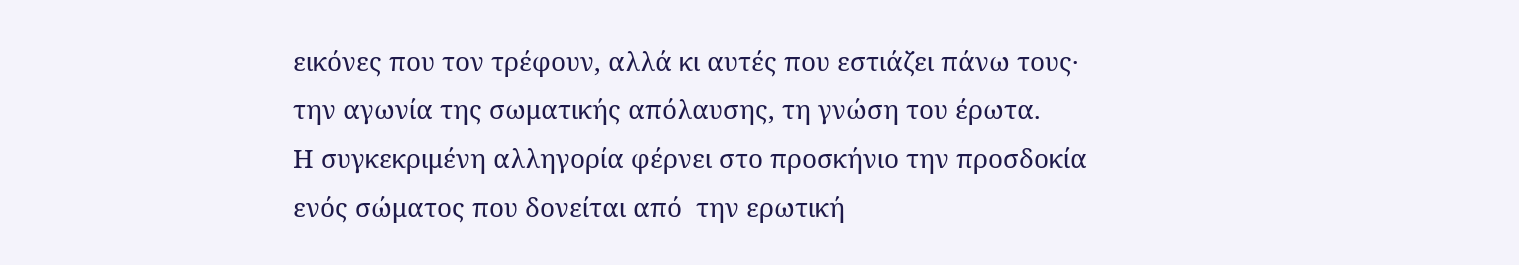εικόνες που τον τρέφουν, αλλά κι αυτές που εστιάζει πάνω τους· την αγωνία της σωματικής απόλαυσης, τη γνώση του έρωτα.
Η συγκεκριμένη αλληγορία φέρνει στο προσκήνιο την προσδοκία ενός σώματος που δονείται από  την ερωτική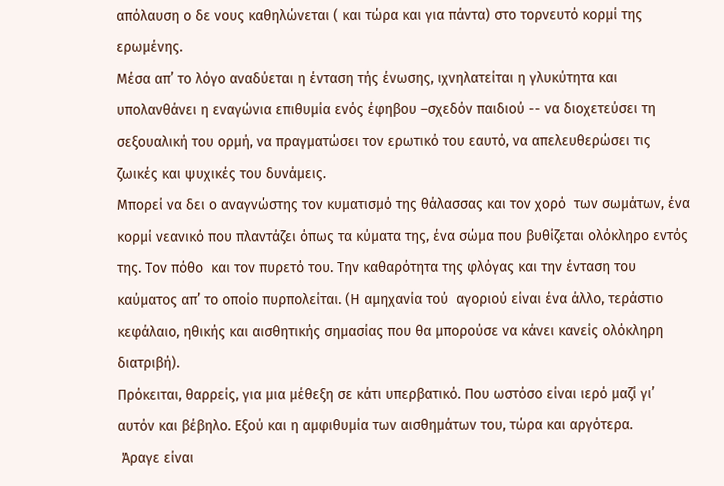απόλαυση ο δε νους καθηλώνεται ( και τώρα και για πάντα) στο τορνευτό κορμί της ερωμένης.
Μέσα απ’ το λόγο αναδύεται η ένταση τής ένωσης, ιχνηλατείται η γλυκύτητα και υπολανθάνει η εναγώνια επιθυμία ενός έφηβου –σχεδόν παιδιού -- να διοχετεύσει τη σεξουαλική του ορμή, να πραγματώσει τον ερωτικό του εαυτό, να απελευθερώσει τις ζωικές και ψυχικές του δυνάμεις.
Μπορεί να δει ο αναγνώστης τον κυματισμό της θάλασσας και τον χορό  των σωμάτων, ένα κορμί νεανικό που πλαντάζει όπως τα κύματα της, ένα σώμα που βυθίζεται ολόκληρο εντός της. Τον πόθο  και τον πυρετό του. Την καθαρότητα της φλόγας και την ένταση του καύματος απ’ το οποίο πυρπολείται. (Η αμηχανία τού  αγοριού είναι ένα άλλο, τεράστιο κεφάλαιο, ηθικής και αισθητικής σημασίας που θα μπορούσε να κάνει κανείς ολόκληρη διατριβή).
Πρόκειται, θαρρείς, για μια μέθεξη σε κάτι υπερβατικό. Που ωστόσο είναι ιερό μαζί γι’ αυτόν και βέβηλο. Εξού και η αμφιθυμία των αισθημάτων του, τώρα και αργότερα.
 Άραγε είναι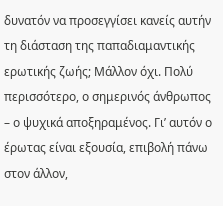δυνατόν να προσεγγίσει κανείς αυτήν τη διάσταση της παπαδιαμαντικής ερωτικής ζωής; Μάλλον όχι. Πολύ περισσότερο, ο σημερινός άνθρωπος  – ο ψυχικά αποξηραμένος. Γι’ αυτόν ο έρωτας είναι εξουσία, επιβολή πάνω στον άλλον,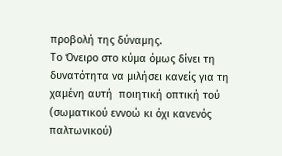προβολή της δύναμης.
Το Όνειρο στο κύμα όμως δίνει τη δυνατότητα να μιλήσει κανείς για τη χαμένη αυτή  ποιητική οπτική τού (σωματικού εννοώ κι όχι κανενός παλτωνικού)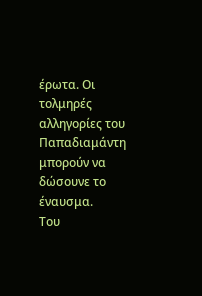έρωτα. Οι τολμηρές αλληγορίες του Παπαδιαμάντη μπορούν να δώσουνε το έναυσμα.
Του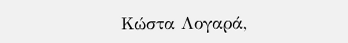Κώστα Λογαρά,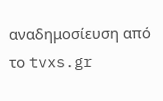αναδημοσίευση από το tvxs.gr